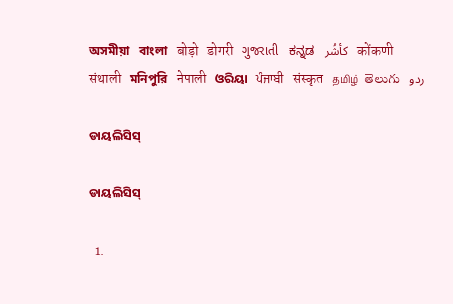অসমীয়া   বাংলা   बोड़ो   डोगरी   ગુજરાતી   ಕನ್ನಡ   كأشُر   कोंकणी   संथाली   মনিপুরি   नेपाली   ଓରିୟା   ਪੰਜਾਬੀ   संस्कृत   தமிழ்  తెలుగు   ردو

ଡାୟଲିସିସ୍

ଡାୟଲିସିସ୍

  1.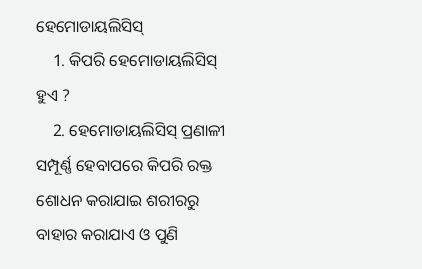ହେମୋଡାୟଲିସିସ୍
    1. କିପରି ହେମୋଡାୟଲିସିସ୍ ହୁଏ ?
    2. ହେମୋଡାୟଲିସିସ୍ ପ୍ରଣାଳୀ ସମ୍ପୂର୍ଣ୍ଣ ହେବାପରେ କିପରି ରକ୍ତ ଶୋଧନ କରାଯାଇ ଶରୀରରୁ ବାହାର କରାଯାଏ ଓ ପୁଣି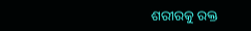ଶରୀରକୁ ରକ୍ତ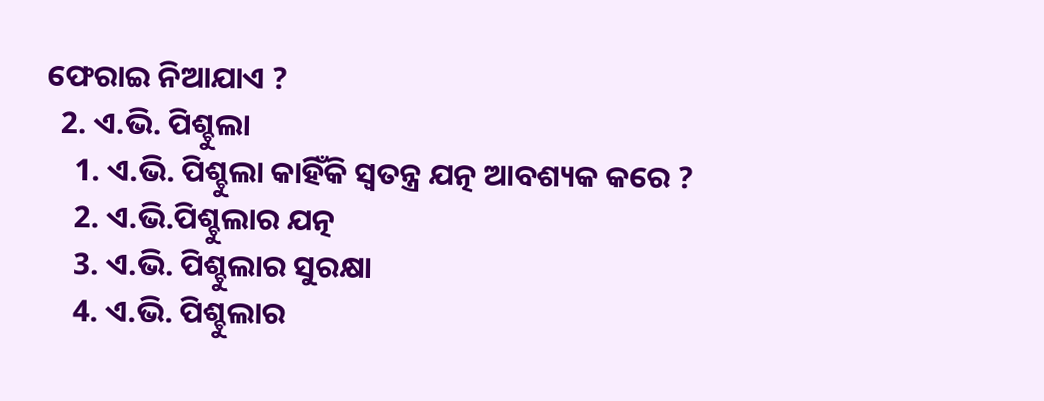ଫେରାଇ ନିଆଯାଏ ?
  2. ଏ.ଭି. ପିଶ୍ଚୁଲା
    1. ଏ.ଭି. ପିଶ୍ଚୁଲା କାହିଁକି ସ୍ଵତନ୍ତ୍ର ଯତ୍ନ ଆବଶ୍ୟକ କରେ ?
    2. ଏ.ଭି.ପିଶ୍ଚୁଲାର ଯତ୍ନ
    3. ଏ.ଭି. ପିଶ୍ଚୁଲାର ସୁରକ୍ଷା
    4. ଏ.ଭି. ପିଶ୍ଚୁଲାର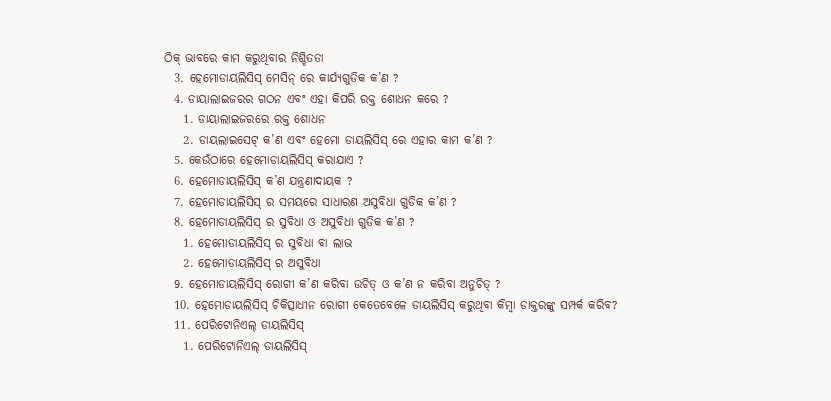ଠିକ୍ ଭାବରେ କାମ କରୁଥିବାର ନିଶ୍ଚିତତା
  3. ହେମୋଡାୟଲିସିସ୍ ମେସିନ୍ ରେ କାର୍ଯ୍ୟଗୁଡିକ କ’ଣ ?
  4. ଡାୟାଲାଇଜରର ଗଠନ ଏବଂ ଏହା କିପରି ରକ୍ତ ଶୋଧନ କରେ ?
    1. ଡାୟାଲାଇଜରରେ ରକ୍ତ ଶୋଧନ
    2. ଡାୟଲାଇସେଟ୍ କ’ଣ ଏବଂ ହେମୋ ଡାୟଲିସିସ୍ ରେ ଏହାର କାମ କ’ଣ ?
  5. କେଉଁଠାରେ ହେମୋଡାୟଲିସିସ୍ କରାଯାଏ ?
  6. ହେମୋଡାୟଲିସିସ୍ କ’ଣ ଯନ୍ତ୍ରଣାଦାୟକ ?
  7. ହେମୋଡାୟଲିସିସ୍ ର ସମୟରେ ସାଧାରଣ ଅସୁବିଧା ଗୁଡିକ କ’ଣ ?
  8. ହେମୋଡାୟଲିସିସ୍ ର ସୁବିଧା ଓ ଅସୁବିଧା ଗୁଡିକ କ’ଣ ?
    1. ହେମୋଡାୟଲିସିସ୍ ର ସୁବିଧା ବା ଲାଭ
    2. ହେମୋଡାୟଲିସିସ୍ ର ଅସୁବିଧା
  9. ହେମୋଡାୟଲିସିସ୍ ରୋଗୀ କ’ଣ କରିବା ଉଚିତ୍ ଓ କ’ଣ ନ କରିବା ଅନୁଚିତ୍ ?
  10. ହେମୋଡାୟଲିସିସ୍ ଚିକିତ୍ସାଧୀନ ରୋଗୀ କେତେବେଳେ ଡାୟଲିସିସ୍ କରୁଥିବା କିମ୍ବା ଡାକ୍ତରଙ୍କୁ ସମ୍ପର୍କ କରିବ?
  11. ପେରିଟୋନିଏଲ୍ ଡାୟଲିସିସ୍
    1. ପେରିଟୋନିଏଲ୍ ଡାୟଲିସିସ୍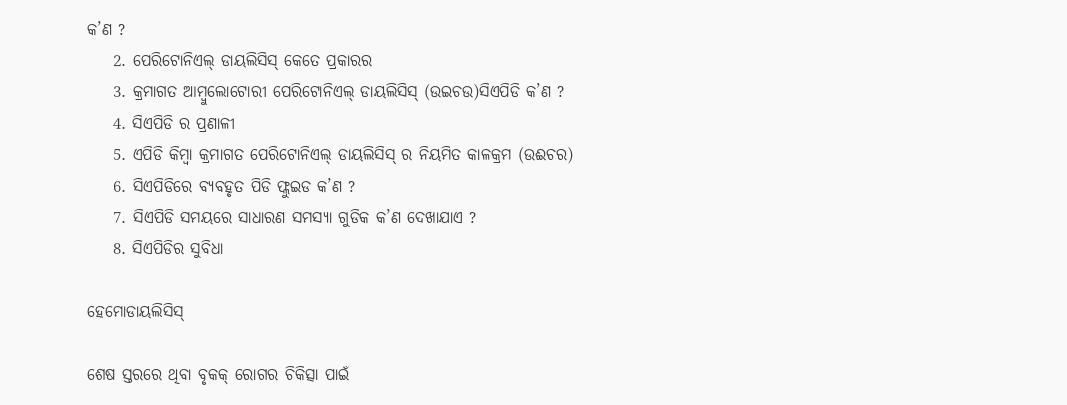କ’ଣ ?
    2. ପେରିଟୋନିଏଲ୍ ଡାୟଲିସିସ୍ କେତେ ପ୍ରକାରର
    3. କ୍ରମାଗତ ଆମ୍ବୁଲୋଟୋରୀ ପେରିଟୋନିଏଲ୍ ଡାୟଲିସିସ୍ (ଉଇଚଉ)ସିଏପିଡି କ’ଣ ?
    4. ସିଏପିଡି ର ପ୍ରଣାଳୀ
    5. ଏପିଡି କିମ୍ବା କ୍ରମାଗତ ପେରିଟୋନିଏଲ୍ ଡାୟଲିସିସ୍ ର ନିୟମିତ କାଳକ୍ରମ (ଉଈଚର)
    6. ସିଏପିଡିରେ ବ୍ୟବହୃତ ପିଡି ଫ୍ଲୁଇଡ କ’ଣ ?
    7. ସିଏପିଡି ସମୟରେ ସାଧାରଣ ସମସ୍ୟା ଗୁଡିକ କ’ଣ ଦେଖାଯାଏ ?
    8. ସିଏପିଡିର ସୁବିଧା

ହେମୋଡାୟଲିସିସ୍

ଶେଷ ସ୍ତରରେ ଥିବା ବୃକକ୍ ରୋଗର ଚିକିତ୍ସା ପାଇଁ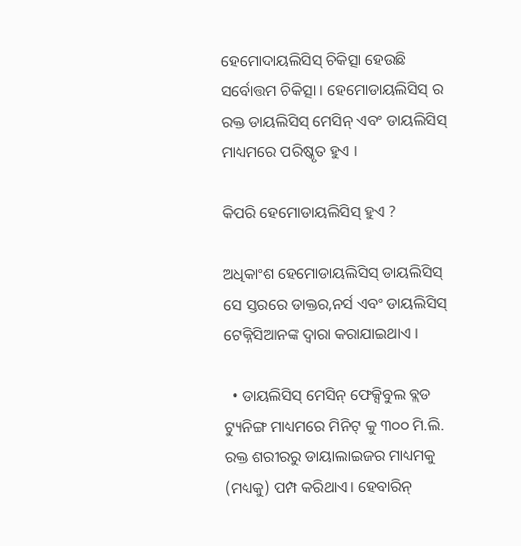ହେମୋଦାୟଲିସିସ୍ ଚିକିତ୍ସା ହେଉଛି ସର୍ବୋତ୍ତମ ଚିକିତ୍ସା । ହେମୋଡାୟଲିସିସ୍ ର ରକ୍ତ ଡାୟଲିସିସ୍ ମେସିନ୍ ଏବଂ ଡାୟଲିସିସ୍ ମାଧ୍ୟମରେ ପରିଷ୍କୃତ ହୁଏ ।

କିପରି ହେମୋଡାୟଲିସିସ୍ ହୁଏ ?

ଅଧିକାଂଶ ହେମୋଡାୟଲିସିସ୍ ଡାୟଲିସିସ୍ ସେ ସ୍ତରରେ ଡାକ୍ତର,ନର୍ସ ଏବଂ ଡାୟଲିସିସ୍ ଟେକ୍ନିସିଆନଙ୍କ ଦ୍ଵାରା କରାଯାଇଥାଏ ।

  • ଡାୟଲିସିସ୍ ମେସିନ୍ ଫେକ୍ସିବୁଲ ବ୍ଲଡ ଟ୍ୟୁନିଙ୍ଗ ମାଧ୍ୟମରେ ମିନିଟ୍ କୁ ୩୦୦ ମି.ଲି. ରକ୍ତ ଶରୀରରୁ ଡାୟାଲାଇଜର ମାଧ୍ୟମକୁ (ମଧ୍ୟକୁ) ପମ୍ପ କରିଥାଏ। ହେବାରିନ୍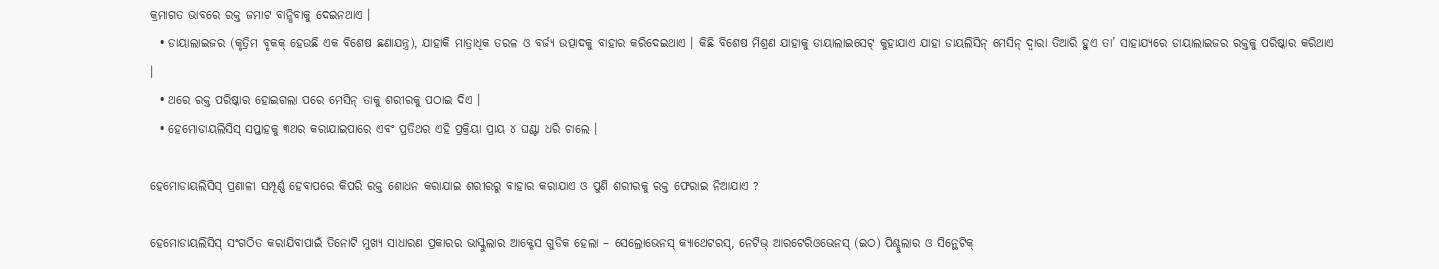କ୍ରମାଗତ ଭାବରେ ରକ୍ତ ଜମାଟ ବାନ୍ଧିବାକୁ ଦେଇନଥାଏ ।
  • ଡାୟାଲାଇଜର (କୃତ୍ରିମ ବୃକକ୍ ହେଉଛି ଏକ ବିଶେଷ ଛଣାଯନ୍ତ୍ର), ଯାହାକି ମାତ୍ରାଧିକ ତରଳ ଓ ବର୍ଜ୍ୟ ଉତ୍ପାଦକୁ ବାହାର କରିଦେଇଥାଏ । କିଛି ବିଶେଷ ମିଶ୍ରଣ ଯାହାକୁ ଡାୟାଲାଇସେଟ୍ କୁହାଯାଏ ଯାହା ଡାୟଲିସିନ୍ ମେସିନ୍ ଦ୍ଵାରା ତିଆରି ହୁଏ ତା’ ସାହାଯ୍ୟରେ ଡାୟାଲାଇଜର ରକ୍ତକୁ ପରିଷ୍କାର କରିଥାଏ ।
  • ଥରେ ରକ୍ତ ପରିଷ୍କାର ହୋଇଗଲା ପରେ ମେସିନ୍ ତାକୁ ଶରୀରକୁ ପଠାଇ ଦିଏ ।
  • ହେମୋଡାୟଲିସିସ୍ ସପ୍ତାହକୁ ୩ଥର କରାଯାଇପାରେ ଏବଂ ପ୍ରତିଥର ଏହି ପ୍ରକ୍ରିୟା ପ୍ରାୟ ୪ ଘଣ୍ଟା ଧରି ଚାଲେ ।

ହେମୋଡାୟଲିସିସ୍ ପ୍ରଣାଳୀ ସମ୍ପୂର୍ଣ୍ଣ ହେବାପରେ କିପରି ରକ୍ତ ଶୋଧନ କରାଯାଇ ଶରୀରରୁ ବାହାର କରାଯାଏ ଓ ପୁଣି ଶରୀରକୁ ରକ୍ତ ଫେରାଇ ନିଆଯାଏ ?

ହେମୋଡାୟଲିସିସ୍ ସଂଗଠିତ କରାଯିବାପାଇଁ ତିନୋଟି ମୁଖ୍ୟ ସାଧାରଣ ପ୍ରକାରର ଭାସ୍କୁଲାର ଆକ୍ଟେସ ଗୁଡିକ ହେଲା – ସେଲ୍ରୋଭେନସ୍ କ୍ୟାଥେଟରସ୍, ନେଟିଭ୍ ଆରଟେରିଓଭେନସ୍ (ଇଠ) ପିଶ୍ଚୁଲାର ଓ ସିନ୍ଥେଟିକ୍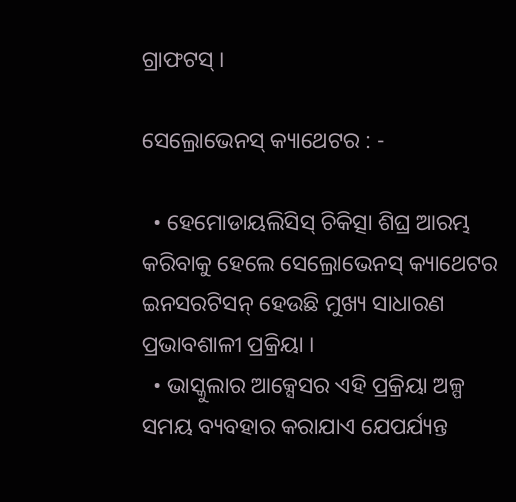ଗ୍ରାଫଟସ୍ ।

ସେଲ୍ରୋଭେନସ୍ କ୍ୟାଥେଟର : -

  • ହେମୋଡାୟଲିସିସ୍ ଚିକିତ୍ସା ଶିଘ୍ର ଆରମ୍ଭ କରିବାକୁ ହେଲେ ସେଲ୍ରୋଭେନସ୍ କ୍ୟାଥେଟର ଇନସରଟିସନ୍ ହେଉଛି ମୁଖ୍ୟ ସାଧାରଣ ପ୍ରଭାବଶାଳୀ ପ୍ରକ୍ରିୟା ।
  • ଭାସ୍କୁଲାର ଆକ୍ସେସର ଏହି ପ୍ରକ୍ରିୟା ଅଳ୍ପ ସମୟ ବ୍ୟବହାର କରାଯାଏ ଯେପର୍ଯ୍ୟନ୍ତ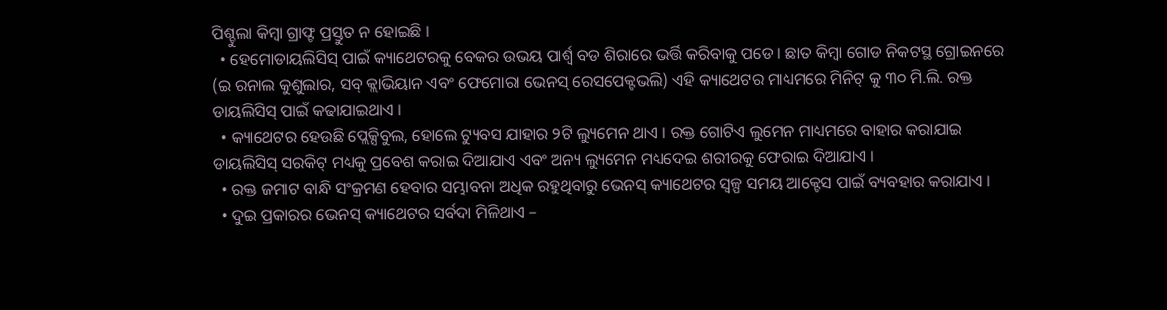ପିଶ୍ଚୁଲା କିମ୍ବା ଗ୍ରାଫ୍ଟ ପ୍ରସ୍ତୁତ ନ ହୋଇଛି ।
  • ହେମୋଡାୟଲିସିସ୍ ପାଇଁ କ୍ୟାଥେଟରକୁ ବେକର ଉଭୟ ପାର୍ଶ୍ଵ ବଡ ଶିରାରେ ଭର୍ତ୍ତି କରିବାକୁ ପଡେ । ଛାତ କିମ୍ବା ଗୋଡ ନିକଟସ୍ଥ ଗ୍ରୋଇନରେ (ଇ ରନାଲ କୁଶୁଲାର, ସବ୍ କ୍ଲାଭିୟାନ ଏବଂ ଫେମୋରା ଭେନସ୍ ରେସପେକ୍ଟଭଲି) ଏହି କ୍ୟାଥେଟର ମାଧ୍ୟମରେ ମିନିଟ୍ କୁ ୩୦ ମି.ଲି. ରକ୍ତ ଡାୟଲିସିସ୍ ପାଇଁ କଢାଯାଇଥାଏ ।
  • କ୍ୟାଥେଟର ହେଉଛି ପ୍ଲେକ୍ସିବୁଲ, ହୋଲେ ଟ୍ୟୁବସ ଯାହାର ୨ଟି ଲ୍ୟୁମେନ ଥାଏ । ରକ୍ତ ଗୋଟିଏ ଲୁମେନ ମାଧ୍ୟମରେ ବାହାର କରାଯାଇ ଡାୟଲିସିସ୍ ସରକିଟ୍ ମଧ୍ୟକୁ ପ୍ରବେଶ କରାଇ ଦିଆଯାଏ ଏବଂ ଅନ୍ୟ ଲ୍ୟୁମେନ ମଧ୍ୟଦେଇ ଶରୀରକୁ ଫେରାଇ ଦିଆଯାଏ ।
  • ରକ୍ତ ଜମାଟ ବାନ୍ଧି ସଂକ୍ରମଣ ହେବାର ସମ୍ଭାବନା ଅଧିକ ରହୁଥିବାରୁ ଭେନସ୍ କ୍ୟାଥେଟର ସ୍ୱଳ୍ପ ସମୟ ଆକ୍ଟେସ ପାଇଁ ବ୍ୟବହାର କରାଯାଏ ।
  • ଦୁଇ ପ୍ରକାରର ଭେନସ୍ କ୍ୟାଥେଟର ସର୍ବଦା ମିଳିଥାଏ –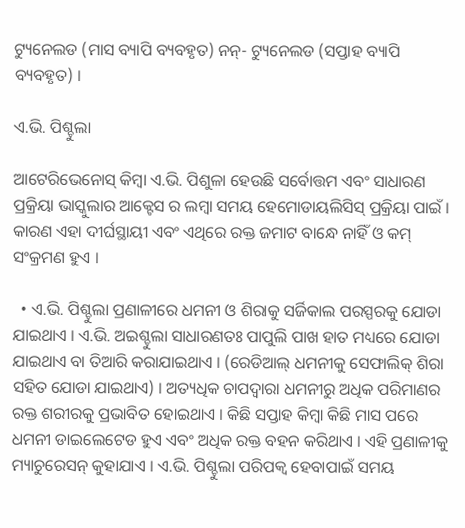ଟ୍ୟୁନେଲଡ (ମାସ ବ୍ୟାପି ବ୍ୟବହୃତ) ନନ୍- ଟ୍ୟୁନେଲଡ (ସପ୍ତାହ ବ୍ୟାପି ବ୍ୟବହୃତ) ।

ଏ.ଭି. ପିଶ୍ଚୁଲା

ଆଟେରିଭେନୋସ୍ କିମ୍ବା ଏ.ଭି. ପିଶୁଳା ହେଉଛି ସର୍ବୋତ୍ତମ ଏବଂ ସାଧାରଣ ପ୍ରକ୍ରିୟା ଭାସ୍କୁଲାର ଆକ୍ଟେସ ର ଲମ୍ବା ସମୟ ହେମୋଡାୟଲିସିସ୍ ପ୍ରକ୍ରିୟା ପାଇଁ । କାରଣ ଏହା ଦୀର୍ଘସ୍ଥାୟୀ ଏବଂ ଏଥିରେ ରକ୍ତ ଜମାଟ ବାନ୍ଧେ ନାହିଁ ଓ କମ୍ ସଂକ୍ରମଣ ହୁଏ ।

  • ଏ.ଭି. ପିଶ୍ଚୁଲା ପ୍ରଣାଳୀରେ ଧମନୀ ଓ ଶିରାକୁ ସର୍ଜିକାଲ ପରସ୍ପରକୁ ଯୋଡା ଯାଇଥାଏ । ଏ.ଭି. ଅଇଶ୍ଚୁଲା ସାଧାରଣତଃ ପାପୁଲି ପାଖ ହାତ ମଧ୍ୟରେ ଯୋଡା ଯାଇଥାଏ ବା ତିଆରି କରାଯାଇଥାଏ । (ରେଡିଆଲ୍ ଧମନୀକୁ ସେଫାଲିକ୍ ଶିରା ସହିତ ଯୋଡା ଯାଇଥାଏ) । ଅତ୍ୟଧିକ ଚାପଦ୍ଵାରା ଧମନୀରୁ ଅଧିକ ପରିମାଣର ରକ୍ତ ଶରୀରକୁ ପ୍ରଭାବିତ ହୋଇଥାଏ । କିଛି ସପ୍ତାହ କିମ୍ବା କିଛି ମାସ ପରେ ଧମନୀ ଡାଇଲେଟେଡ ହୁଏ ଏବଂ ଅଧିକ ରକ୍ତ ବହନ କରିଥାଏ । ଏହି ପ୍ରଣାଳୀକୁ ମ୍ୟାଚୁରେସନ୍ କୁହାଯାଏ । ଏ.ଭି. ପିଶ୍ଚୁଲା ପରିପକ୍ଵ ହେବାପାଇଁ ସମୟ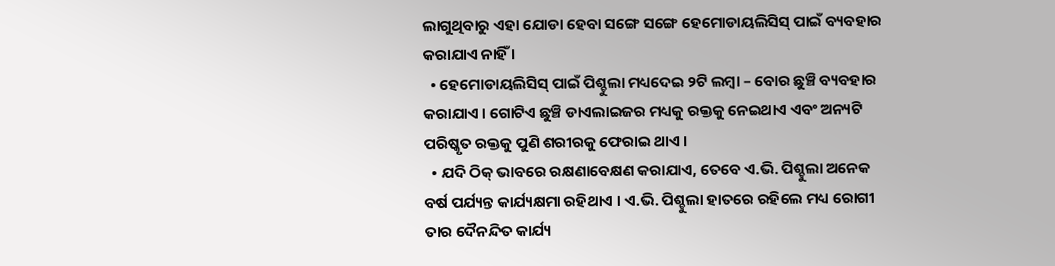ଲାଗୁଥିବାରୁ ଏହା ଯୋଡା ହେବା ସଙ୍ଗେ ସଙ୍ଗେ ହେମୋଡାୟଲିସିସ୍ ପାଇଁ ବ୍ୟବହାର କରାଯାଏ ନାହିଁ ।
  • ହେମୋଡାୟଲିସିସ୍ ପାଇଁ ପିଶ୍ଚୁଲା ମଧ୍ୟଦେଇ ୨ଟି ଲମ୍ବା – ବୋର ଛୁଞ୍ଚି ବ୍ୟବହାର କରାଯାଏ । ଗୋଟିଏ ଛୁଞ୍ଚି ଡାଏଲାଇଜର ମଧ୍ୟକୁ ରକ୍ତକୁ ନେଇଥାଏ ଏବଂ ଅନ୍ୟଟି ପରିଷ୍କୃତ ରକ୍ତକୁ ପୁଣି ଶରୀରକୁ ଫେରାଇ ଥାଏ ।
  • ଯଦି ଠିକ୍ ଭାବରେ ରକ୍ଷଣାବେକ୍ଷଣ କରାଯାଏ, ତେବେ ଏ.ଭି. ପିଶ୍ଚୁଲା ଅନେକ ବର୍ଷ ପର୍ଯ୍ୟନ୍ତ କାର୍ଯ୍ୟକ୍ଷମା ରହିଥାଏ । ଏ.ଭି. ପିଶ୍ଚୁଲା ହାତରେ ରହିଲେ ମଧ୍ୟ ରୋଗୀ ତାର ଦୈନନ୍ଦିତ କାର୍ଯ୍ୟ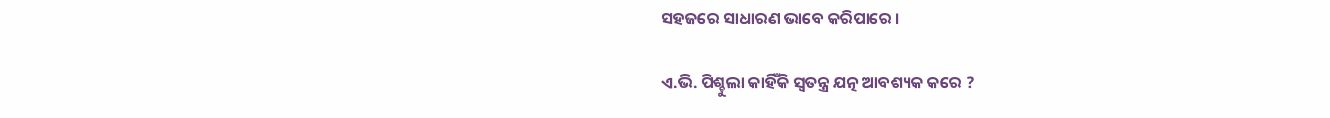ସହଜରେ ସାଧାରଣ ଭାବେ କରିପାରେ ।

ଏ.ଭି. ପିଶ୍ଚୁଲା କାହିଁକି ସ୍ଵତନ୍ତ୍ର ଯତ୍ନ ଆବଶ୍ୟକ କରେ ?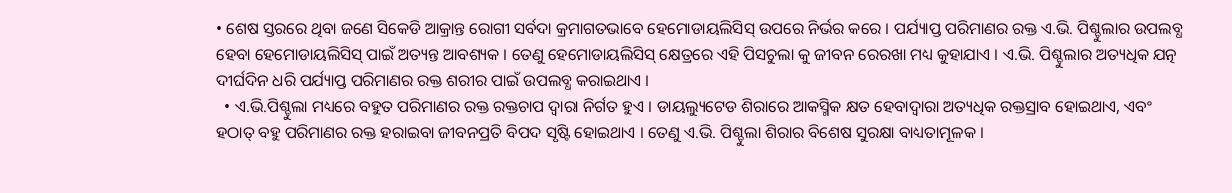• ଶେଷ ସ୍ତରରେ ଥିବା ଜଣେ ସିକେଡି ଆକ୍ରାନ୍ତ ରୋଗୀ ସର୍ବଦା କ୍ରମାଗତଭାବେ ହେମୋଡାୟଲିସିସ୍ ଉପରେ ନିର୍ଭର କରେ । ପର୍ଯ୍ୟାପ୍ତ ପରିମାଣର ରକ୍ତ ଏ.ଭି. ପିଶ୍ଚୁଲାର ଉପଲବ୍ଧ ହେବା ହେମୋଡାୟଲିସିସ୍ ପାଇଁ ଅତ୍ୟନ୍ତ ଆବଶ୍ୟକ । ତେଣୁ ହେମୋଡାୟଲିସିସ୍ କ୍ଷେତ୍ରରେ ଏହି ପିସଚୁଲା କୁ ଜୀବନ ରେରଖା ମଧ୍ୟ କୁହାଯାଏ । ଏ.ଭି. ପିଶ୍ଚୁଲାର ଅତ୍ୟଧିକ ଯତ୍ନ ଦୀର୍ଘଦିନ ଧରି ପର୍ଯ୍ୟାପ୍ତ ପରିମାଣର ରକ୍ତ ଶରୀର ପାଇଁ ଉପଲବ୍ଧ କରାଇଥାଏ ।
  • ଏ.ଭି.ପିଶ୍ଚୁଲା ମଧ୍ୟରେ ବହୁତ ପରିମାଣର ରକ୍ତ ରକ୍ତଚାପ ଦ୍ଵାରା ନିର୍ଗତ ହୁଏ । ଡାୟଲ୍ୟୁଟେଡ ଶିରାରେ ଆକସ୍ମିକ କ୍ଷତ ହେବାଦ୍ଵାରା ଅତ୍ୟଧିକ ରକ୍ତସ୍ରାବ ହୋଇଥାଏ, ଏବଂ ହଠାତ୍ ବହୁ ପରିମାଣର ରକ୍ତ ହରାଇବା ଜୀବନପ୍ରତି ବିପଦ ସୃଷ୍ଟି ହୋଇଥାଏ । ତେଣୁ ଏ.ଭି. ପିଶ୍ଚୁଲା ଶିରାର ବିଶେଷ ସୁରକ୍ଷା ବାଧ୍ୟତାମୂଳକ ।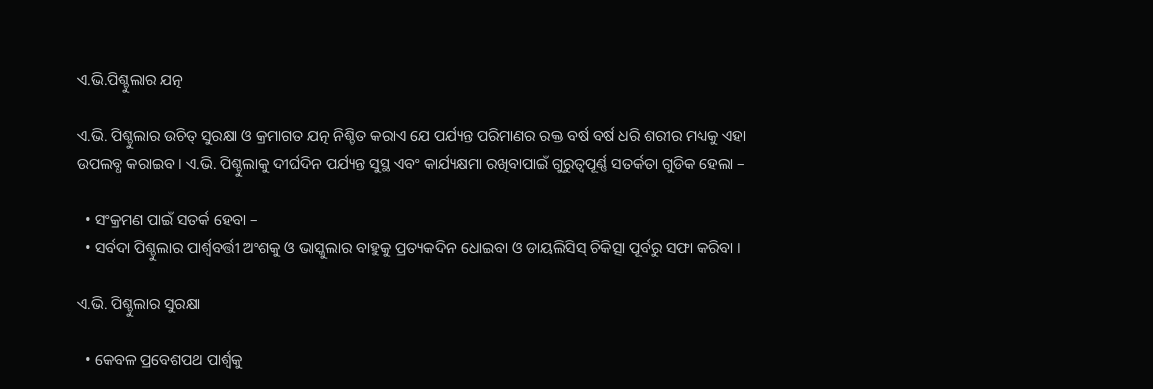ଏ.ଭି.ପିଶ୍ଚୁଲାର ଯତ୍ନ

ଏ.ଭି. ପିଶ୍ଚୁଲାର ଉଚିତ୍ ସୁରକ୍ଷା ଓ କ୍ରମାଗତ ଯତ୍ନ ନିଶ୍ଚିତ କରାଏ ଯେ ପର୍ଯ୍ୟନ୍ତ ପରିମାଣର ରକ୍ତ ବର୍ଷ ବର୍ଷ ଧରି ଶରୀର ମଧ୍ୟକୁ ଏହା ଉପଲବ୍ଧ କରାଇବ । ଏ.ଭି. ପିଶ୍ଚୁଲାକୁ ଦୀର୍ଘଦିନ ପର୍ଯ୍ୟନ୍ତ ସୁସ୍ଥ ଏବଂ କାର୍ଯ୍ୟକ୍ଷମା ରଖିବାପାଇଁ ଗୁରୁତ୍ୱପୂର୍ଣ୍ଣ ସତର୍କତା ଗୁଡିକ ହେଲା –

  • ସଂକ୍ରମଣ ପାଇଁ ସତର୍କ ହେବା –
  • ସର୍ବଦା ପିଶ୍ଚୁଲାର ପାର୍ଶ୍ଵବର୍ତ୍ତୀ ଅଂଶକୁ ଓ ଭାସ୍କୁଲାର ବାହୁକୁ ପ୍ରତ୍ୟକଦିନ ଧୋଇବା ଓ ଡାୟଲିସିସ୍ ଚିକିତ୍ସା ପୂର୍ବରୁ ସଫା କରିବା ।

ଏ.ଭି. ପିଶ୍ଚୁଲାର ସୁରକ୍ଷା

  • କେବଳ ପ୍ରବେଶପଥ ପାର୍ଶ୍ଵକୁ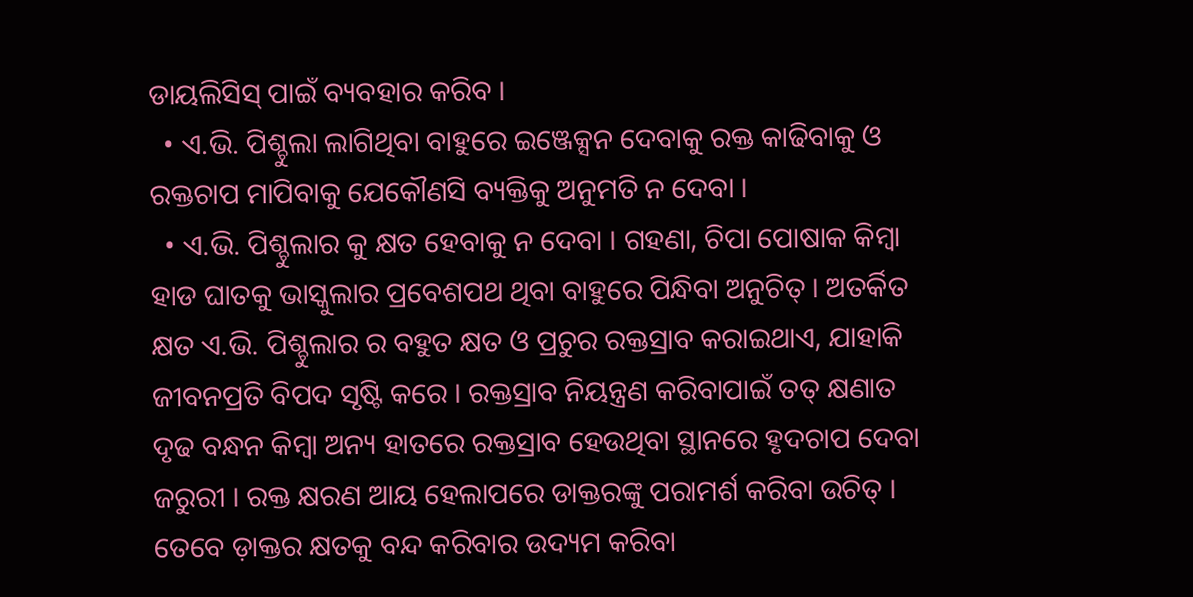ଡାୟଲିସିସ୍ ପାଇଁ ବ୍ୟବହାର କରିବ ।
  • ଏ.ଭି. ପିଶ୍ଚୁଲା ଲାଗିଥିବା ବାହୁରେ ଇଞ୍ଜେକ୍ସନ ଦେବାକୁ ରକ୍ତ କାଢିବାକୁ ଓ ରକ୍ତଚାପ ମାପିବାକୁ ଯେକୌଣସି ବ୍ୟକ୍ତିକୁ ଅନୁମତି ନ ଦେବା ।
  • ଏ.ଭି. ପିଶ୍ଚୁଲାର କୁ କ୍ଷତ ହେବାକୁ ନ ଦେବା । ଗହଣା, ଚିପା ପୋଷାକ କିମ୍ବା ହାଡ ଘାତକୁ ଭାସ୍କୁଲାର ପ୍ରବେଶପଥ ଥିବା ବାହୁରେ ପିନ୍ଧିବା ଅନୁଚିତ୍ । ଅତର୍କିତ କ୍ଷତ ଏ.ଭି. ପିଶ୍ଚୁଲାର ର ବହୁତ କ୍ଷତ ଓ ପ୍ରଚୁର ରକ୍ତସ୍ରାବ କରାଇଥାଏ, ଯାହାକି ଜୀବନପ୍ରତି ବିପଦ ସୃଷ୍ଟି କରେ । ରକ୍ତସ୍ରାବ ନିୟନ୍ତ୍ରଣ କରିବାପାଇଁ ତତ୍ କ୍ଷଣାତ ଦୃଢ ବନ୍ଧନ କିମ୍ବା ଅନ୍ୟ ହାତରେ ରକ୍ତସ୍ରାବ ହେଉଥିବା ସ୍ଥାନରେ ହୃଦଚାପ ଦେବା ଜରୁରୀ । ରକ୍ତ କ୍ଷରଣ ଆୟ ହେଲାପରେ ଡାକ୍ତରଙ୍କୁ ପରାମର୍ଶ କରିବା ଉଚିତ୍ । ତେବେ ଡ଼ାକ୍ତର କ୍ଷତକୁ ବନ୍ଦ କରିବାର ଉଦ୍ୟମ କରିବା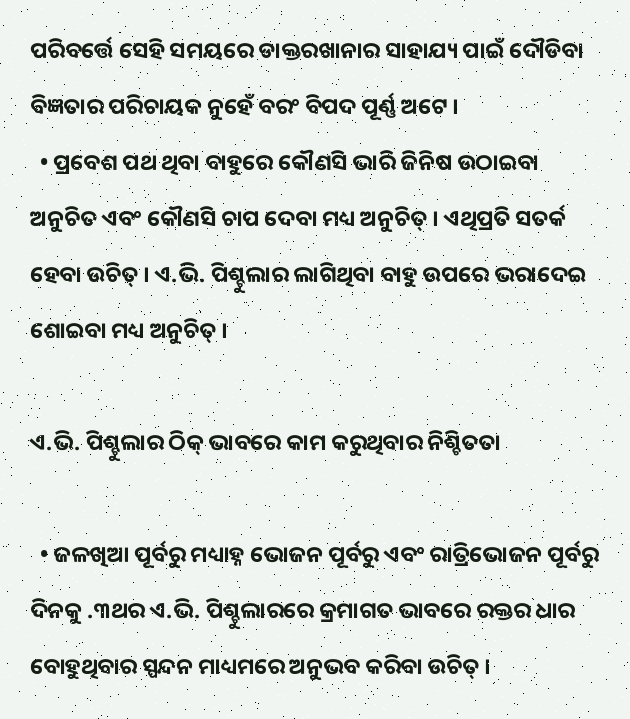ପରିବର୍ତ୍ତେ ସେହି ସମୟରେ ଡାକ୍ତରଖାନାର ସାହାଯ୍ୟ ପାଇଁ ଦୌଡିବା ବିଜ୍ଞତାର ପରିଚାୟକ ନୁହେଁ ବରଂ ବିପଦ ପୂର୍ଣ୍ଣ ଅଟେ ।
  • ପ୍ରବେଶ ପଥ ଥିବା ବାହୁରେ କୌଣସି ଭାରି ଜିନିଷ ଉଠାଇବା ଅନୁଚିତ ଏବଂ କୌଣସି ଚାପ ଦେବା ମଧ୍ୟ ଅନୁଚିତ୍ । ଏଥିପ୍ରତି ସତର୍କ ହେବା ଉଚିତ୍ । ଏ.ଭି. ପିଶ୍ଚୁଲାର ଲାଗିଥିବା ବାହୁ ଉପରେ ଭରାଦେଇ ଶୋଇବା ମଧ୍ୟ ଅନୁଚିତ୍ ।

ଏ.ଭି. ପିଶ୍ଚୁଲାର ଠିକ୍ ଭାବରେ କାମ କରୁଥିବାର ନିଶ୍ଚିତତା

  • ଜଳଖିଆ ପୂର୍ବରୁ ମଧ୍ୟାହ୍ନ ଭୋଜନ ପୂର୍ବରୁ ଏବଂ ରାତ୍ରିଭୋଜନ ପୂର୍ବରୁ ଦିନକୁ .୩ଥର ଏ.ଭି. ପିଶ୍ଚୁଲାରରେ କ୍ରମାଗତ ଭାବରେ ରକ୍ତର ଧାର ବୋହୁଥିବାର ସ୍ପନ୍ଦନ ମାଧ୍ୟମରେ ଅନୁଭବ କରିବା ଉଚିତ୍ ।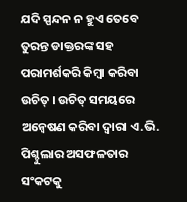ଯଦି ସ୍ପନ୍ଦନ ନ ହୁଏ ତେବେ ତୁରନ୍ତ ଡାକ୍ତରଙ୍କ ସହ ପରାମର୍ଶକରି କିମ୍ବା କରିବା ଉଚିତ୍ । ଉଚିତ୍ ସମୟରେ ଅନ୍ଵେଷଣ କରିବା ଦ୍ଵାରା ଏ.ଭି. ପିଶ୍ଚୁଲାର ଅସଫଳତାର ସଂକଟକୁ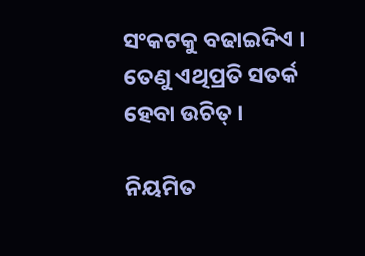ସଂକଟକୁ ବଢାଇଦିଏ । ତେଣୁ ଏଥିପ୍ରତି ସତର୍କ ହେବା ଉଚିତ୍ ।

ନିୟମିତ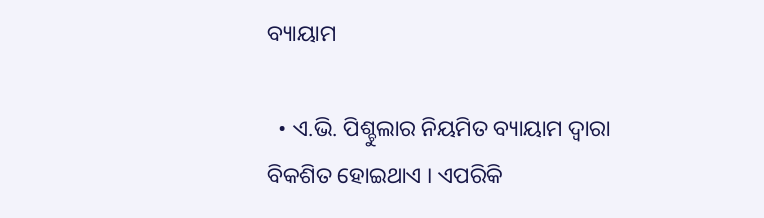ବ୍ୟାୟାମ

  • ଏ.ଭି. ପିଶ୍ଚୁଲାର ନିୟମିତ ବ୍ୟାୟାମ ଦ୍ଵାରା ବିକଶିତ ହୋଇଥାଏ । ଏପରିକି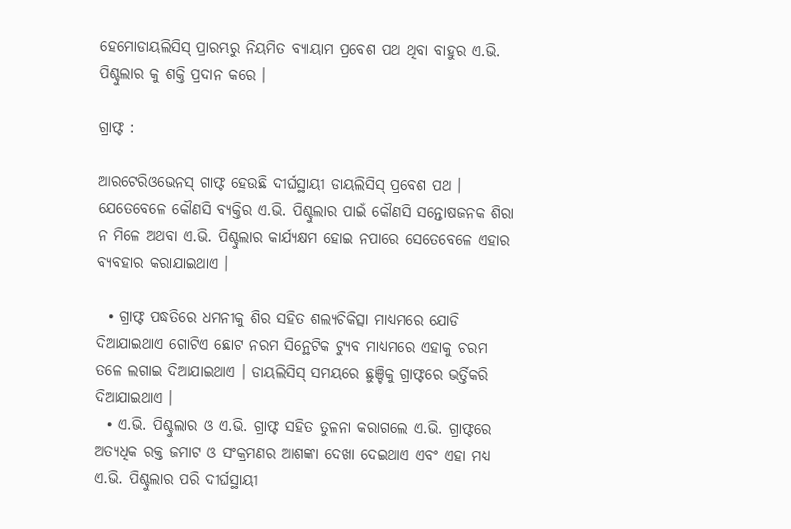ହେମୋଡାୟଲିସିସ୍ ପ୍ରାରମ୍ଭରୁ ନିୟମିତ ବ୍ୟାୟାମ ପ୍ରବେଶ ପଥ ଥିବା ବାହୁର ଏ.ଭି. ପିଶ୍ଚୁଲାର କୁ ଶକ୍ତି ପ୍ରଦାନ କରେ ।

ଗ୍ରାଫ୍ଟ :

ଆରଟେରିଓଭେନସ୍ ଗାଫ୍ଟ ହେଉଛି ଦୀର୍ଘସ୍ଥାୟୀ ଡାୟଲିସିସ୍ ପ୍ରବେଶ ପଥ । ଯେତେବେଳେ କୌଣସି ବ୍ୟକ୍ତିର ଏ.ଭି. ପିଶ୍ଚୁଲାର ପାଇଁ କୌଣସି ସନ୍ତୋଷଜନକ ଶିରା ନ ମିଳେ ଅଥବା ଏ.ଭି. ପିଶ୍ଚୁଲାର କାର୍ଯ୍ୟକ୍ଷମ ହୋଇ ନପାରେ ସେତେବେଳେ ଏହାର ବ୍ୟବହାର କରାଯାଇଥାଏ ।

  • ଗ୍ରାଫ୍ଟ ପଦ୍ଧତିରେ ଧମନୀକୁ ଶିର ସହିତ ଶଲ୍ୟଚିକିତ୍ସା ମାଧ୍ୟମରେ ଯୋଡି ଦିଆଯାଇଥାଏ ଗୋଟିଏ ଛୋଟ ନରମ ସିନ୍ଥେଟିକ ଟ୍ୟୁବ ମାଧ୍ୟମରେ ଏହାକୁ ଚରମ ତଳେ ଲଗାଇ ଦିଆଯାଇଥାଏ । ଡାୟଲିସିସ୍ ସମୟରେ ଛୁଞ୍ଚିକୁ ଗ୍ରାଫ୍ଟରେ ଭର୍ତ୍ତିକରି ଦିଆଯାଇଥାଏ ।
  • ଏ.ଭି. ପିଶ୍ଚୁଲାର ଓ ଏ.ଭି. ଗ୍ରାଫ୍ଟ ସହିତ ତୁଳନା କରାଗଲେ ଏ.ଭି. ଗ୍ରାଫ୍ଟରେ ଅତ୍ୟଧିକ ରକ୍ତ ଜମାଟ ଓ ସଂକ୍ରମଣର ଆଶଙ୍କା ଦେଖା ଦେଇଥାଏ ଏବଂ ଏହା ମଧ୍ୟ ଏ.ଭି. ପିଶ୍ଚୁଲାର ପରି ଦୀର୍ଘସ୍ଥାୟୀ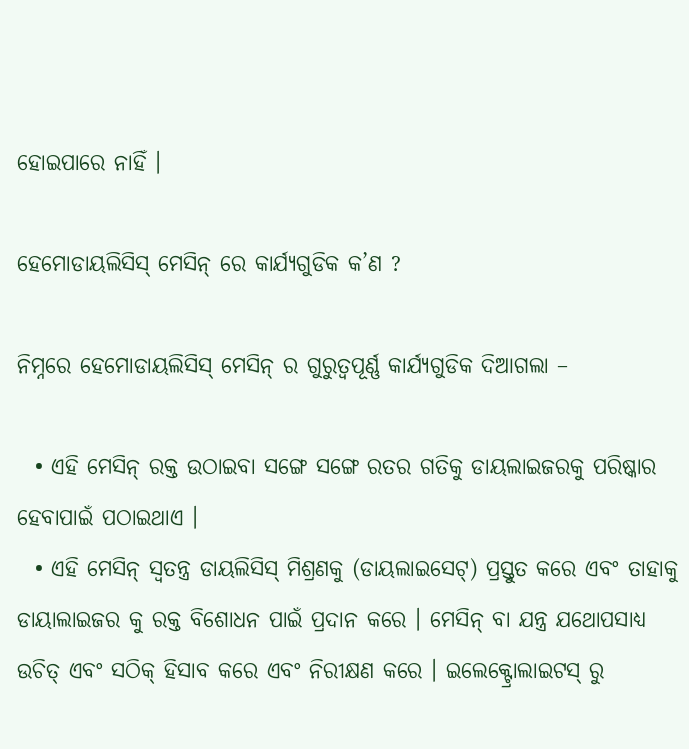ହୋଇପାରେ ନାହିଁ ।

ହେମୋଡାୟଲିସିସ୍ ମେସିନ୍ ରେ କାର୍ଯ୍ୟଗୁଡିକ କ’ଣ ?

ନିମ୍ନରେ ହେମୋଡାୟଲିସିସ୍ ମେସିନ୍ ର ଗୁରୁତ୍ୱପୂର୍ଣ୍ଣ କାର୍ଯ୍ୟଗୁଡିକ ଦିଆଗଲା –

  • ଏହି ମେସିନ୍ ରକ୍ତ ଉଠାଇବା ସଙ୍ଗେ ସଙ୍ଗେ ରତର ଗତିକୁ ଡାୟଲାଇଜରକୁ ପରିଷ୍କାର ହେବାପାଇଁ ପଠାଇଥାଏ ।
  • ଏହି ମେସିନ୍ ସ୍ଵତନ୍ତ୍ର ଡାୟଲିସିସ୍ ମିଶ୍ରଣକୁ (ଡାୟଲାଇସେଟ୍) ପ୍ରସ୍ତୁତ କରେ ଏବଂ ତାହାକୁ ଡାୟାଲାଇଜର କୁ ରକ୍ତ ବିଶୋଧନ ପାଇଁ ପ୍ରଦାନ କରେ । ମେସିନ୍ ବା ଯନ୍ତ୍ର ଯଥୋପସାଧ୍ୟ ଉଚିତ୍ ଏବଂ ସଠିକ୍ ହିସାବ କରେ ଏବଂ ନିରୀକ୍ଷଣ କରେ । ଇଲେକ୍ଟ୍ରୋଲାଇଟସ୍ ରୁ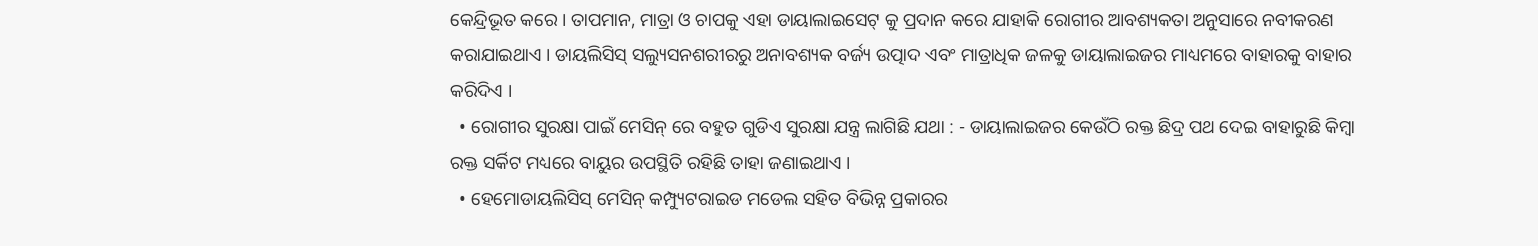କେନ୍ଦ୍ରିଭୂତ କରେ । ତାପମାନ, ମାତ୍ରା ଓ ଚାପକୁ ଏହା ଡାୟାଲାଇସେଟ୍ କୁ ପ୍ରଦାନ କରେ ଯାହାକି ରୋଗୀର ଆବଶ୍ୟକତା ଅନୁସାରେ ନବୀକରଣ କରାଯାଇଥାଏ । ଡାୟଲିସିସ୍ ସଲ୍ୟୁସନଶରୀରରୁ ଅନାବଶ୍ୟକ ବର୍ଜ୍ୟ ଉତ୍ପାଦ ଏବଂ ମାତ୍ରାଧିକ ଜଳକୁ ଡାୟାଲାଇଜର ମାଧ୍ୟମରେ ବାହାରକୁ ବାହାର କରିଦିଏ ।
  • ରୋଗୀର ସୁରକ୍ଷା ପାଇଁ ମେସିନ୍ ରେ ବହୁତ ଗୁଡିଏ ସୁରକ୍ଷା ଯନ୍ତ୍ର ଲାଗିଛି ଯଥା : - ଡାୟାଲାଇଜର କେଉଁଠି ରକ୍ତ ଛିଦ୍ର ପଥ ଦେଇ ବାହାରୁଛି କିମ୍ବା ରକ୍ତ ସର୍କିଟ ମଧ୍ୟରେ ବାୟୁର ଉପସ୍ଥିତି ରହିଛି ତାହା ଜଣାଇଥାଏ ।
  • ହେମୋଡାୟଲିସିସ୍ ମେସିନ୍ କମ୍ପ୍ୟୁଟରାଇଡ ମଡେଲ ସହିତ ବିଭିନ୍ନ ପ୍ରକାରର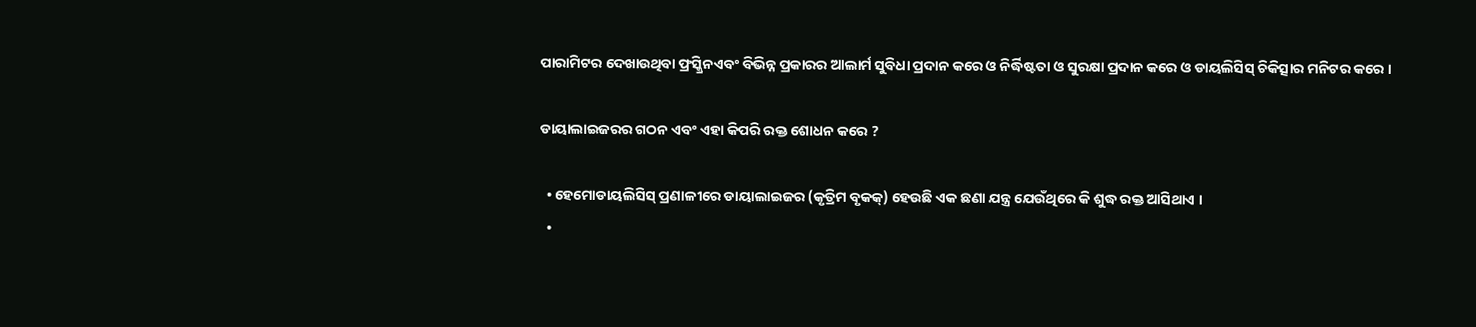ପାରାମିଟର ଦେଖାଉଥିବା ଫ୍ରସ୍କ୍ରିନଏବଂ ବିଭିନ୍ନ ପ୍ରକାରର ଆଲାର୍ମ ସୁବିଧା ପ୍ରଦାନ କରେ ଓ ନିର୍ଦ୍ଧିଷ୍ଟତା ଓ ସୁରକ୍ଷା ପ୍ରଦାନ କରେ ଓ ଡାୟଲିସିସ୍ ଚିକିତ୍ସାର ମନିଟର କରେ ।

ଡାୟାଲାଇଜରର ଗଠନ ଏବଂ ଏହା କିପରି ରକ୍ତ ଶୋଧନ କରେ ?

  • ହେମୋଡାୟଲିସିସ୍ ପ୍ରଣାଳୀରେ ଡାୟାଲାଇଜର (କୃତ୍ରିମ ବୃକକ୍) ହେଉଛି ଏକ ଛଣା ଯନ୍ତ୍ର ଯେଉଁଥିରେ କି ଶୁଦ୍ଧ ରକ୍ତ ଆସିଥାଏ ।
  •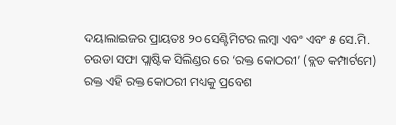ଦୟାଲାଇଜର ପ୍ରାୟତଃ ୨୦ ସେଣ୍ଟିମିଟର ଲମ୍ବା ଏବଂ ଏବଂ ୫ ସେ.ମି. ଚଉଡା ସଫା ପ୍ଲାଷ୍ଟିକ ସିଲିଣ୍ଡର ରେ ‘ରକ୍ତ କୋଠରୀ’ (ବ୍ଲଡ କମ୍ପାର୍ଟମେ) ରକ୍ତ ଏହି ରକ୍ତ କୋଠରୀ ମଧ୍ୟକୁ ପ୍ରବେଶ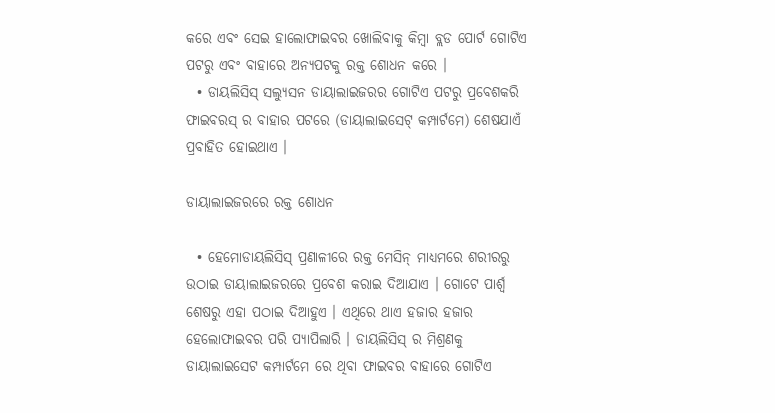କରେ ଏବଂ ସେଇ ହାଲୋଫାଇବର ଖୋଲିବାକୁ କିମ୍ବା ବ୍ଲଡ ପୋର୍ଟ ଗୋଟିଏ ପଟରୁ ଏବଂ ବାହାରେ ଅନ୍ୟପଟକୁ ରକ୍ତ ଶୋଧନ କରେ ।
  • ଡାୟଲିସିସ୍ ସଲ୍ୟୁସନ ଡାୟାଲାଇଜରର ଗୋଟିଏ ପଟରୁ ପ୍ରବେଶକରି ଫାଇବରସ୍ ର ବାହାର ପଟରେ (ଡାୟାଲାଇସେଟ୍ କମ୍ପାର୍ଟମେ) ଶେଷଯାଏଁ ପ୍ରବାହିତ ହୋଇଥାଏ ।

ଡାୟାଲାଇଜରରେ ରକ୍ତ ଶୋଧନ

  • ହେମୋଡାୟଲିସିସ୍ ପ୍ରଣାଳୀରେ ରକ୍ତ ମେସିନ୍ ମାଧ୍ୟମରେ ଶରୀରରୁ ଉଠାଇ ଡାୟାଲାଇଜରରେ ପ୍ରବେଶ କରାଇ ଦିଆଯାଏ । ଗୋଟେ ପାର୍ଶ୍ଵ ଶେଷରୁ ଏହା ପଠାଇ ଦିଆହୁଏ । ଏଥିରେ ଥାଏ ହଜାର ହଜାର ହେଲୋଫାଇବର ପରି ପ୍ୟାପିଲାରି । ଡାୟଲିସିସ୍ ର ମିଶ୍ରଣକୁ ଡାୟାଲାଇସେଟ କମ୍ପାର୍ଟମେ ରେ ଥିବା ଫାଇବର ବାହାରେ ଗୋଟିଏ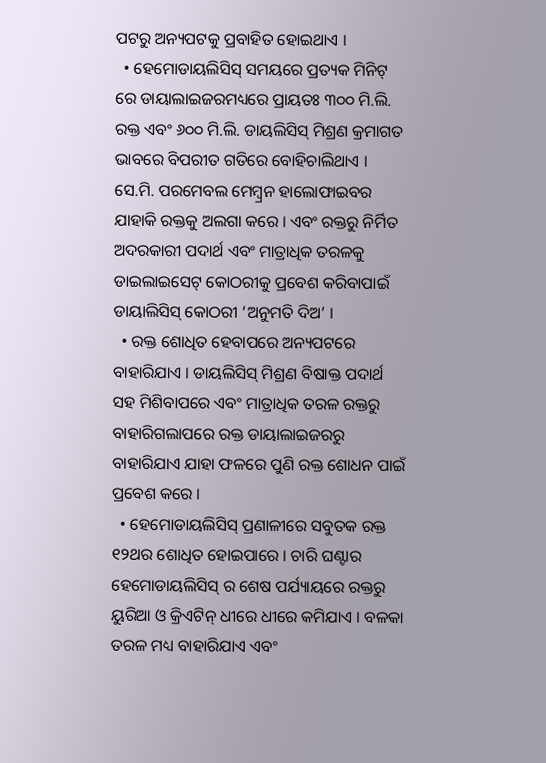ପଟରୁ ଅନ୍ୟପଟକୁ ପ୍ରବାହିତ ହୋଇଥାଏ ।
  • ହେମୋଡାୟଲିସିସ୍ ସମୟରେ ପ୍ରତ୍ୟକ ମିନିଟ୍ ରେ ଡାୟାଲାଇଜରମଧ୍ୟରେ ପ୍ରାୟତଃ ୩୦୦ ମି.ଲି. ରକ୍ତ ଏବଂ ୬୦୦ ମି.ଲି. ଡାୟଲିସିସ୍ ମିଶ୍ରଣ କ୍ରମାଗତ ଭାବରେ ବିପରୀତ ଗତିରେ ବୋହିଚାଲିଥାଏ । ସେ.ମି. ପରମେବଲ ମେମ୍ବ୍ରନ ହାଲୋଫାଇବର ଯାହାକି ରକ୍ତକୁ ଅଲଗା କରେ । ଏବଂ ରକ୍ତରୁ ନିର୍ମିତ ଅଦରକାରୀ ପଦାର୍ଥ ଏବଂ ମାତ୍ରାଧିକ ତରଳକୁ ଡାଇଲାଇସେଟ୍ କୋଠରୀକୁ ପ୍ରବେଶ କରିବାପାଇଁ ଡାୟାଲିସିସ୍ କୋଠରୀ ‘ଅନୁମତି ଦିଅ’ ।
  • ରକ୍ତ ଶୋଧିତ ହେବାପରେ ଅନ୍ୟପଟରେ ବାହାରିଯାଏ । ଡାୟଲିସିସ୍ ମିଶ୍ରଣ ବିଷାକ୍ତ ପଦାର୍ଥ ସହ ମିଶିବାପରେ ଏବଂ ମାତ୍ରାଧିକ ତରଳ ରକ୍ତରୁ ବାହାରିଗଲାପରେ ରକ୍ତ ଡାୟାଲାଇଜରରୁ ବାହାରିଯାଏ ଯାହା ଫଳରେ ପୁଣି ରକ୍ତ ଶୋଧନ ପାଇଁ ପ୍ରବେଶ କରେ ।
  • ହେମୋଡାୟଲିସିସ୍ ପ୍ରଣାଳୀରେ ସବୁତକ ରକ୍ତ ୧୨ଥର ଶୋଧିତ ହୋଇପାରେ । ଚାରି ଘଣ୍ଟାର ହେମୋଡାୟଲିସିସ୍ ର ଶେଷ ପର୍ଯ୍ୟାୟରେ ରକ୍ତରୁ ୟୁରିଆ ଓ କ୍ରିଏଟିନ୍ ଧୀରେ ଧୀରେ କମିଯାଏ । ବଳକା ତରଳ ମଧ୍ୟ ବାହାରିଯାଏ ଏବଂ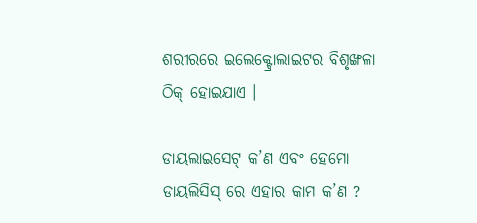ଶରୀରରେ ଇଲେକ୍ଟ୍ରୋଲାଇଟର ବିଶୃଙ୍ଖଳା ଠିକ୍ ହୋଇଯାଏ ।

ଡାୟଲାଇସେଟ୍ କ’ଣ ଏବଂ ହେମୋ ଡାୟଲିସିସ୍ ରେ ଏହାର କାମ କ’ଣ ?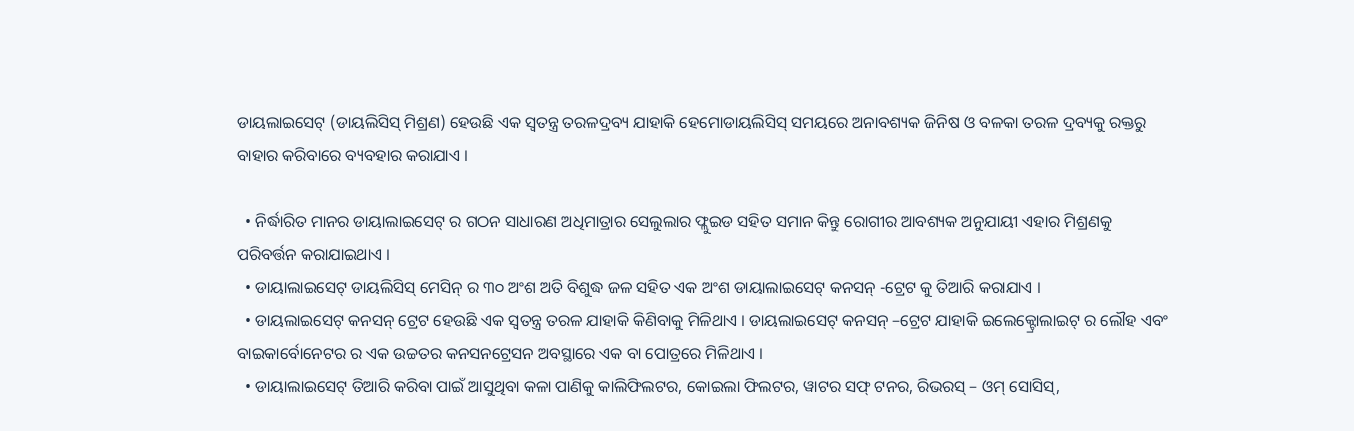ଡାୟଲାଇସେଟ୍ (ଡାୟଲିସିସ୍ ମିଶ୍ରଣ) ହେଉଛି ଏକ ସ୍ଵତନ୍ତ୍ର ତରଳଦ୍ରବ୍ୟ ଯାହାକି ହେମୋଡାୟଲିସିସ୍ ସମୟରେ ଅନାବଶ୍ୟକ ଜିନିଷ ଓ ବଳକା ତରଳ ଦ୍ରବ୍ୟକୁ ରକ୍ତରୁ ବାହାର କରିବାରେ ବ୍ୟବହାର କରାଯାଏ ।

  • ନିର୍ଦ୍ଧାରିତ ମାନର ଡାୟାଲାଇସେଟ୍ ର ଗଠନ ସାଧାରଣ ଅଧିମାତ୍ରାର ସେଲୁଲାର ଫ୍ଲୁଇଡ ସହିତ ସମାନ କିନ୍ତୁ ରୋଗୀର ଆବଶ୍ୟକ ଅନୁଯାୟୀ ଏହାର ମିଶ୍ରଣକୁ ପରିବର୍ତ୍ତନ କରାଯାଇଥାଏ ।
  • ଡାୟାଲାଇସେଟ୍ ଡାୟଲିସିସ୍ ମେସିନ୍ ର ୩୦ ଅଂଶ ଅତି ବିଶୁଦ୍ଧ ଜଳ ସହିତ ଏକ ଅଂଶ ଡାୟାଲାଇସେଟ୍ କନସନ୍ -ଟ୍ରେଟ କୁ ତିଆରି କରାଯାଏ ।
  • ଡାୟଲାଇସେଟ୍ କନସନ୍ ଟ୍ରେଟ ହେଉଛି ଏକ ସ୍ଵତନ୍ତ୍ର ତରଳ ଯାହାକି କିଣିବାକୁ ମିଳିଥାଏ । ଡାୟଲାଇସେଟ୍ କନସନ୍ –ଟ୍ରେଟ ଯାହାକି ଇଲେକ୍ଟ୍ରୋଲାଇଟ୍ ର ଲୌହ ଏବଂ ବାଇକାର୍ବୋନେଟର ର ଏକ ଉଚ୍ଚତର କନସନଟ୍ରେସନ ଅବସ୍ଥାରେ ଏକ ବା ପୋତ୍ରରେ ମିଳିଥାଏ ।
  • ଡାୟାଲାଇସେଟ୍ ତିଆରି କରିବା ପାଇଁ ଆସୁଥିବା କଳା ପାଣିକୁ କାଲିଫିଲଟର, କୋଇଲା ଫିଲଟର, ୱାଟର ସଫ୍ ଟନର, ରିଭରସ୍ – ଓମ୍ ସୋସିସ୍,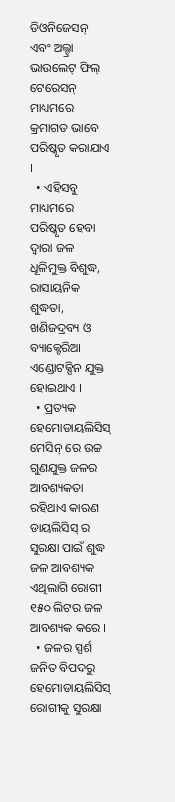ଡିଓନିଜେସନ୍ ଏବଂ ଅଲ୍ଟ୍ରା ଭାଉଲେଟ୍ ଫିଲ୍ ଟେରେସନ୍ ମାଧ୍ୟମରେ କ୍ରମାଗତ ଭାବେ ପରିଷ୍କୃତ କରାଯାଏ ।
  • ଏହିସବୁ ମାଧ୍ୟମରେ ପରିଷ୍କୃତ ହେବା ଦ୍ଵାରା ଜଳ ଧୂଳିମୁକ୍ତ ବିଶୁଦ୍ଧ, ରାସାୟନିକ ଶୁଦ୍ଧତା, ଖଣିଜଦ୍ରବ୍ୟ ଓ ବ୍ୟାକ୍ଟେରିଆ ଏଣ୍ଡୋଟକ୍ସିନ ଯୁକ୍ତ ହୋଇଥାଏ ।
  • ପ୍ରତ୍ୟକ ହେମୋଡାୟଲିସିସ୍ ମେସିନ୍ ରେ ଉଚ୍ଚ ଗୁଣଯୁକ୍ତ ଜଳର ଆବଶ୍ୟକତା ରହିଥାଏ କାରଣ ଡାୟଲିସିସ୍ ର ସୁରକ୍ଷା ପାଇଁ ଶୁଦ୍ଧ ଜଳ ଆବଶ୍ୟକ ଏଥିଲାଗି ରୋଗୀ ୧୫୦ ଲିଟର ଜଳ ଆବଶ୍ୟକ କରେ ।
  • ଜଳର ସ୍ପର୍ଶ ଜନିତ ବିପଦରୁ ହେମୋଡାୟଲିସିସ୍ ରୋଗୀକୁ ସୁରକ୍ଷା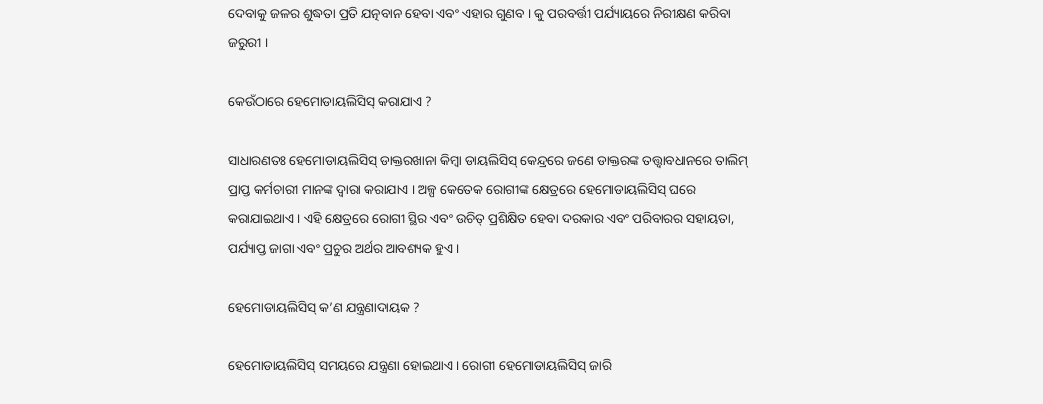ଦେବାକୁ ଜଳର ଶୁଦ୍ଧତା ପ୍ରତି ଯତ୍ନବାନ ହେବା ଏବଂ ଏହାର ଗୁଣବ । କୁ ପରବର୍ତ୍ତୀ ପର୍ଯ୍ୟାୟରେ ନିରୀକ୍ଷଣ କରିବା ଜରୁରୀ ।

କେଉଁଠାରେ ହେମୋଡାୟଲିସିସ୍ କରାଯାଏ ?

ସାଧାରଣତଃ ହେମୋଡାୟଲିସିସ୍ ଡାକ୍ତରଖାନା କିମ୍ବା ଡାୟଲିସିସ୍ କେନ୍ଦ୍ରରେ ଜଣେ ଡାକ୍ତରଙ୍କ ତତ୍ତ୍ଵାବଧାନରେ ତାଲିମ୍ ପ୍ରାପ୍ତ କର୍ମଚାରୀ ମାନଙ୍କ ଦ୍ଵାରା କରାଯାଏ । ଅଳ୍ପ କେତେକ ରୋଗୀଙ୍କ କ୍ଷେତ୍ରରେ ହେମୋଡାୟଲିସିସ୍ ଘରେ କରାଯାଇଥାଏ । ଏହି କ୍ଷେତ୍ରରେ ରୋଗୀ ସ୍ଥିର ଏବଂ ଉଚିତ୍ ପ୍ରଶିକ୍ଷିତ ହେବା ଦରକାର ଏବଂ ପରିବାରର ସହାୟତା, ପର୍ଯ୍ୟାପ୍ତ ଜାଗା ଏବଂ ପ୍ରଚୁର ଅର୍ଥର ଆବଶ୍ୟକ ହୁଏ ।

ହେମୋଡାୟଲିସିସ୍ କ’ଣ ଯନ୍ତ୍ରଣାଦାୟକ ?

ହେମୋଡାୟଲିସିସ୍ ସମୟରେ ଯନ୍ତ୍ରଣା ହୋଇଥାଏ । ରୋଗୀ ହେମୋଡାୟଲିସିସ୍ ଜାରି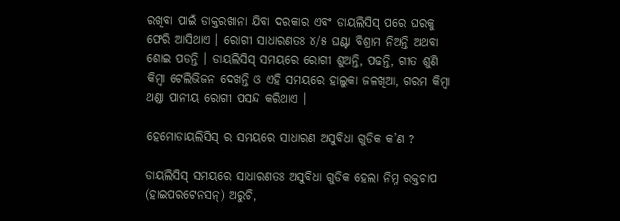ରଖିବା ପାଇଁ ଡାକ୍ତରଖାନା ଯିବା ଦରକାର ଏବଂ ଡାୟଲିସିସ୍ ପରେ ଘରକୁ ଫେରି ଆସିଥାଏ । ରୋଗୀ ସାଧାରଣତଃ ୪/୫ ଘଣ୍ଟା ବିଶ୍ରାମ ନିଅନ୍ତି ଅଥବା ଶୋଇ ପଡନ୍ତି । ଡାୟଲିସିସ୍ ସମୟରେ ରୋଗୀ ଶୁଅନ୍ତି, ପଢନ୍ତି, ଗୀତ ଶୁଣି କିମ୍ବା ଟେଲିଭିଜନ ଦେଖନ୍ତି ଓ ଏହି ସମୟରେ ହାଲୁକା ଜଳଖିଆ, ଗରମ କିମ୍ବା ଥଣ୍ଡା ପାନୀୟ ରୋଗୀ ପସନ୍ଦ କରିଥାଏ ।

ହେମୋଡାୟଲିସିସ୍ ର ସମୟରେ ସାଧାରଣ ଅସୁବିଧା ଗୁଡିକ କ’ଣ ?

ଡାୟଲିସିସ୍ ସମୟରେ ସାଧାରଣତଃ ଅସୁବିଧା ଗୁଡିକ ହେଲା ନିମ୍ନ ରକ୍ତଚାପ (ହାଇପରଟେନସନ୍) ଅରୁଚି,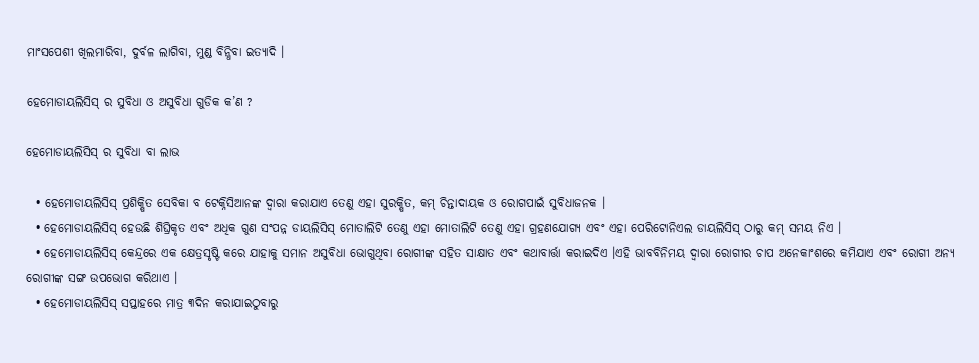ମାଂସପେଶୀ ଖିଲମାରିବା, ଦୁର୍ବଳ ଲାଗିବା, ମୁଣ୍ଡ ବିନ୍ଧିବା ଇତ୍ୟାଦି ।

ହେମୋଡାୟଲିସିସ୍ ର ସୁବିଧା ଓ ଅସୁବିଧା ଗୁଡିକ କ’ଣ ?

ହେମୋଡାୟଲିସିସ୍ ର ସୁବିଧା ବା ଲାଭ

  • ହେମୋଡାୟଲିସିସ୍ ପ୍ରଶିକ୍ଷିତ ସେବିକା ବ ଟେକ୍ନିସିଆନଙ୍କ ଦ୍ଵାରା କରାଯାଏ ତେଣୁ ଏହା ସୁରକ୍ଷିତ, କମ୍ ଚିନ୍ତାଦାୟକ ଓ ରୋଗପାଇଁ ସୁବିଧାଜନକ ।
  • ହେମୋଡାୟଲିସିସ୍ ହେଉଛି ଶିଘ୍ରିକୃତ ଏବଂ ଅଧିକ ଗୁଣ ସଂପନ୍ନ ଡାୟଲିସିସ୍ ମୋତାଲିଟି ତେଣୁ ଏହା ମୋତାଲିଟି ତେଣୁ ଏହା ଗ୍ରହଣଯୋଗ୍ୟ ଏବଂ ଏହା ପେରିଟୋନିଏଲ ଡାୟଲିସିସ୍ ଠାରୁ କମ୍ ସମୟ ନିଏ ।
  • ହେମୋଡାୟଲିସିସ୍ କେନ୍ଦ୍ରରେ ଏକ କ୍ଷେତ୍ରସୃଷ୍ଟି କରେ ଯାହାକୁ ସମାନ ଅସୁବିଧା ଭୋଗୁଥିବା ରୋଗୀଙ୍କ ସହିତ ସାକ୍ଷାତ ଏବଂ କଥାବାର୍ତ୍ତା କରାଇଦିଏ ।ଏହି ଭାବବିନିମୟ ଦ୍ଵାରା ରୋଗୀର ଚାପ ଅନେକାଂଶରେ କମିଯାଏ ଏବଂ ରୋଗୀ ଅନ୍ୟ ରୋଗୀଙ୍କ ସଙ୍ଗ ଉପଭୋଗ କରିଥାଏ ।
  • ହେମୋଡାୟଲିସିସ୍ ସପ୍ତାହରେ ମାତ୍ର ୩ଦିନ କରାଯାଇଠୁବାରୁ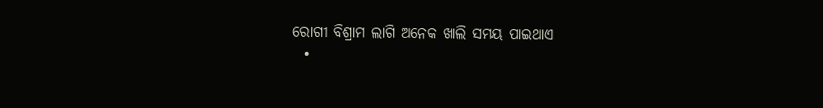ରୋଗୀ ବିଶ୍ରାମ ଲାଗି ଅନେକ ଖାଲି ସମୟ ପାଇଥାଏ
  •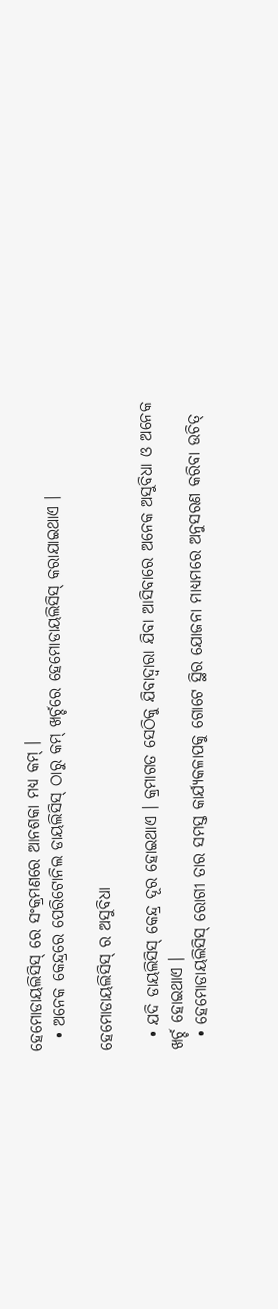ହେମୋଡାୟଲିସିସ୍ ରେ ସଂକ୍ରମଣରେ ଆନଶକା ମଧ୍ୟ କମ୍ ।
  • ଅନେକ କେନ୍ଦ୍ରରେ ପେରିଟୋନିଲ ଡାୟଲିସିସ୍ ଠାରୁ କମ୍ ଖର୍ଚ୍ଚରେ ହେମୋଡାୟଲିସିସ୍ କରାଯାଇଥାଏ ।

ହେମୋଡାୟଲିସିସ୍ ର ଅସୁବିଧା

  • ଯଦି ଡାୟଲିସିସ୍ କେନ୍ଦ୍ର ଦୂର ହୋଇଥାଏ । କ୍ରମାଗତ ସେଠିକୁ ଯିବାଦ୍ଵାରା ଯିବା ଆସିବାରେ ଅନେକ ଅସୁବିଧା ଓ ଅନେକ ଖର୍ଚ୍ଚ ହୋଇଥାଏ ।
  • ହେମୋଡାୟଲିସିସ୍ ରୋଗୀ ତାର ସମସ୍ତ କାର୍ଯ୍ୟକଳାପକୁ ଗୋଟେ ସ୍ଥିର ଯୋଜନା ମାଧ୍ୟମରେ ଅନୁସରଣ କରିବା ଉଚିତ୍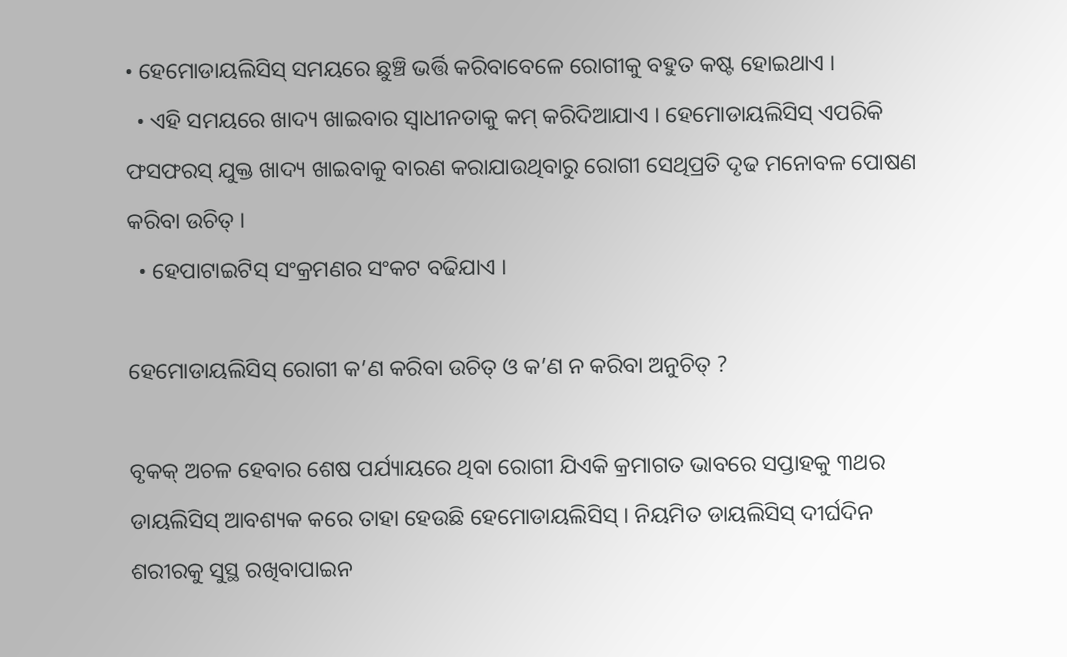• ହେମୋଡାୟଲିସିସ୍ ସମୟରେ ଛୁଞ୍ଚି ଭର୍ତ୍ତି କରିବାବେଳେ ରୋଗୀକୁ ବହୁତ କଷ୍ଟ ହୋଇଥାଏ ।
  • ଏହି ସମୟରେ ଖାଦ୍ୟ ଖାଇବାର ସ୍ଵାଧୀନତାକୁ କମ୍ କରିଦିଆଯାଏ । ହେମୋଡାୟଲିସିସ୍ ଏପରିକି ଫସଫରସ୍ ଯୁକ୍ତ ଖାଦ୍ୟ ଖାଇବାକୁ ବାରଣ କରାଯାଉଥିବାରୁ ରୋଗୀ ସେଥିପ୍ରତି ଦୃଢ ମନୋବଳ ପୋଷଣ କରିବା ଉଚିତ୍ ।
  • ହେପାଟାଇଟିସ୍ ସଂକ୍ରମଣର ସଂକଟ ବଢିଯାଏ ।

ହେମୋଡାୟଲିସିସ୍ ରୋଗୀ କ’ଣ କରିବା ଉଚିତ୍ ଓ କ’ଣ ନ କରିବା ଅନୁଚିତ୍ ?

ବୃକକ୍ ଅଚଳ ହେବାର ଶେଷ ପର୍ଯ୍ୟାୟରେ ଥିବା ରୋଗୀ ଯିଏକି କ୍ରମାଗତ ଭାବରେ ସପ୍ତାହକୁ ୩ଥର ଡାୟଲିସିସ୍ ଆବଶ୍ୟକ କରେ ତାହା ହେଉଛି ହେମୋଡାୟଲିସିସ୍ । ନିୟମିତ ଡାୟଲିସିସ୍ ଦୀର୍ଘଦିନ ଶରୀରକୁ ସୁସ୍ଥ ରଖିବାପାଇନ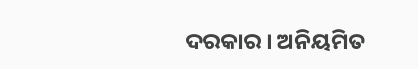ଦରକାର । ଅନିୟମିତ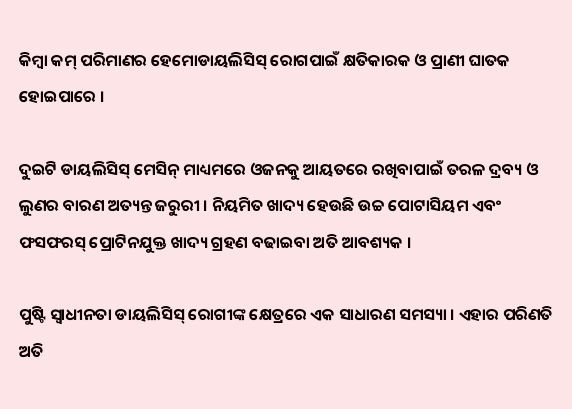କିମ୍ବା କମ୍ ପରିମାଣର ହେମୋଡାୟଲିସିସ୍ ରୋଗପାଇଁ କ୍ଷତିକାରକ ଓ ପ୍ରାଣୀ ଘାତକ ହୋଇପାରେ ।

ଦୁଇଟି ଡାୟଲିସିସ୍ ମେସିନ୍ ମାଧ୍ୟମରେ ଓଜନକୁ ଆୟତରେ ରଖିବାପାଇଁ ତରଳ ଦ୍ରବ୍ୟ ଓ ଲୁଣର ବାରଣ ଅତ୍ୟନ୍ତ ଜରୁରୀ । ନିୟମିତ ଖାଦ୍ୟ ହେଉଛି ଉଚ୍ଚ ପୋଟାସିୟମ ଏବଂ ଫସଫରସ୍ ପ୍ରୋଟିନଯୁକ୍ତ ଖାଦ୍ୟ ଗ୍ରହଣ ବଢାଇବା ଅତି ଆବଶ୍ୟକ ।

ପୁଷ୍ଟି ସ୍ଵାଧୀନତା ଡାୟଲିସିସ୍ ରୋଗୀଙ୍କ କ୍ଷେତ୍ରରେ ଏକ ସାଧାରଣ ସମସ୍ୟା । ଏହାର ପରିଣତି ଅତି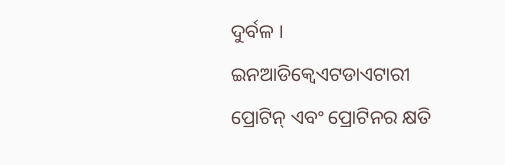ଦୁର୍ବଳ । ଇନଆଡିକ୍ଵେଏଟଡାଏଟାରୀ ପ୍ରୋଟିନ୍ ଏବଂ ପ୍ରୋଟିନର କ୍ଷତି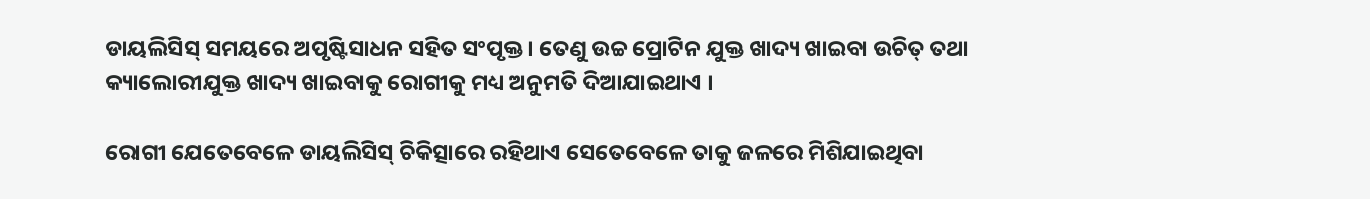ଡାୟଲିସିସ୍ ସମୟରେ ଅପୃଷ୍ଟିସାଧନ ସହିତ ସଂପୃକ୍ତ । ତେଣୁ ଉଚ୍ଚ ପ୍ରୋଟିନ ଯୁକ୍ତ ଖାଦ୍ୟ ଖାଇବା ଉଚିତ୍ ତଥା କ୍ୟାଲୋରୀଯୁକ୍ତ ଖାଦ୍ୟ ଖାଇବାକୁ ରୋଗୀକୁ ମଧ୍ୟ ଅନୁମତି ଦିଆଯାଇଥାଏ ।

ରୋଗୀ ଯେତେବେଳେ ଡାୟଲିସିସ୍ ଚିକିତ୍ସାରେ ରହିଥାଏ ସେତେବେଳେ ତାକୁ ଜଳରେ ମିଶିଯାଇଥିବା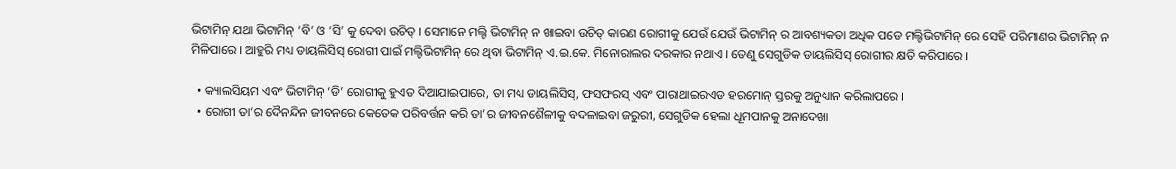ଭିଟାମିନ୍ ଯଥା ଭିଟାମିନ୍ ‘ବି’ ଓ ‘ସି’ କୁ ଦେବା ଉଚିତ୍ । ସେମାନେ ମଲ୍ଟି ଭିଟାମିନ୍ ନ ଖାଇବା ଉଚିତ୍ କାରଣ ରୋଗୀକୁ ଯେଉଁ ଯେଉଁ ଭିଟାମିନ୍ ର ଆବଶ୍ୟକତା ଅଧିକ ପଡେ ମଲ୍ଟିଭିଟାମିନ୍ ରେ ସେହି ପରିମାଣର ଭିଟାମିନ୍ ନ ମିଳିପାରେ । ଆହୁରି ମଧ୍ୟ ଡାୟଲିସିସ୍ ରୋଗୀ ପାଇଁ ମଲ୍ଟିଭିଟାମିନ୍ ରେ ଥିବା ଭିଟାମିନ୍ ଏ.ଇ.କେ. ମିନୋରାଲର ଦରକାର ନଥାଏ । ତେଣୁ ସେଗୁଡିକ ଡାୟଲିସିସ୍ ରୋଗୀର କ୍ଷତି କରିପାରେ ।

  • କ୍ୟାଲସିୟମ ଏବଂ ଭିଟାମିନ୍ ‘ଡି’ ରୋଗୀକୁ ହୁଏତ ଦିଆଯାଇପାରେ, ତା ମଧ୍ୟ ଡାୟଲିସିସ୍, ଫସଫରସ୍ ଏବଂ ପାରାଥାଇରଏଡ ହରମୋନ୍ ସ୍ତରକୁ ଅନୁଧ୍ୟାନ କରିଲାପରେ ।
  • ରୋଗୀ ତା’ର ଦୈନନ୍ଦିନ ଜୀବନରେ କେତେକ ପରିବର୍ତ୍ତନ କରି ତା’ର ଜୀବନଶୈଳୀକୁ ବଦଳାଇବା ଜରୁରୀ, ସେଗୁଡିକ ହେଲା ଧୂମପାନକୁ ଅନାଦେଖା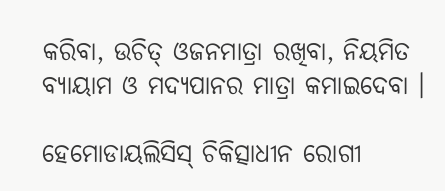କରିବା, ଉଚିତ୍ ଓଜନମାତ୍ରା ରଖିବା, ନିୟମିତ ବ୍ୟାୟାମ ଓ ମଦ୍ୟପାନର ମାତ୍ରା କମାଇଦେବା ।

ହେମୋଡାୟଲିସିସ୍ ଚିକିତ୍ସାଧୀନ ରୋଗୀ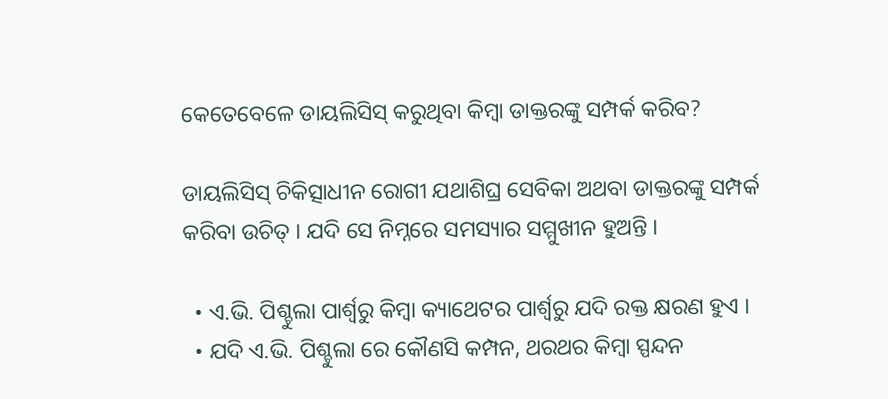କେତେବେଳେ ଡାୟଲିସିସ୍ କରୁଥିବା କିମ୍ବା ଡାକ୍ତରଙ୍କୁ ସମ୍ପର୍କ କରିବ?

ଡାୟଲିସିସ୍ ଚିକିତ୍ସାଧୀନ ରୋଗୀ ଯଥାଶିଘ୍ର ସେବିକା ଅଥବା ଡାକ୍ତରଙ୍କୁ ସମ୍ପର୍କ କରିବା ଉଚିତ୍ । ଯଦି ସେ ନିମ୍ନରେ ସମସ୍ୟାର ସମ୍ମୁଖୀନ ହୁଅନ୍ତି ।

  • ଏ.ଭି. ପିଶ୍ଚୁଲା ପାର୍ଶ୍ଵରୁ କିମ୍ବା କ୍ୟାଥେଟର ପାର୍ଶ୍ଵରୁ ଯଦି ରକ୍ତ କ୍ଷରଣ ହୁଏ ।
  • ଯଦି ଏ.ଭି. ପିଶ୍ଚୁଲା ରେ କୌଣସି କମ୍ପନ, ଥରଥର କିମ୍ବା ସ୍ପନ୍ଦନ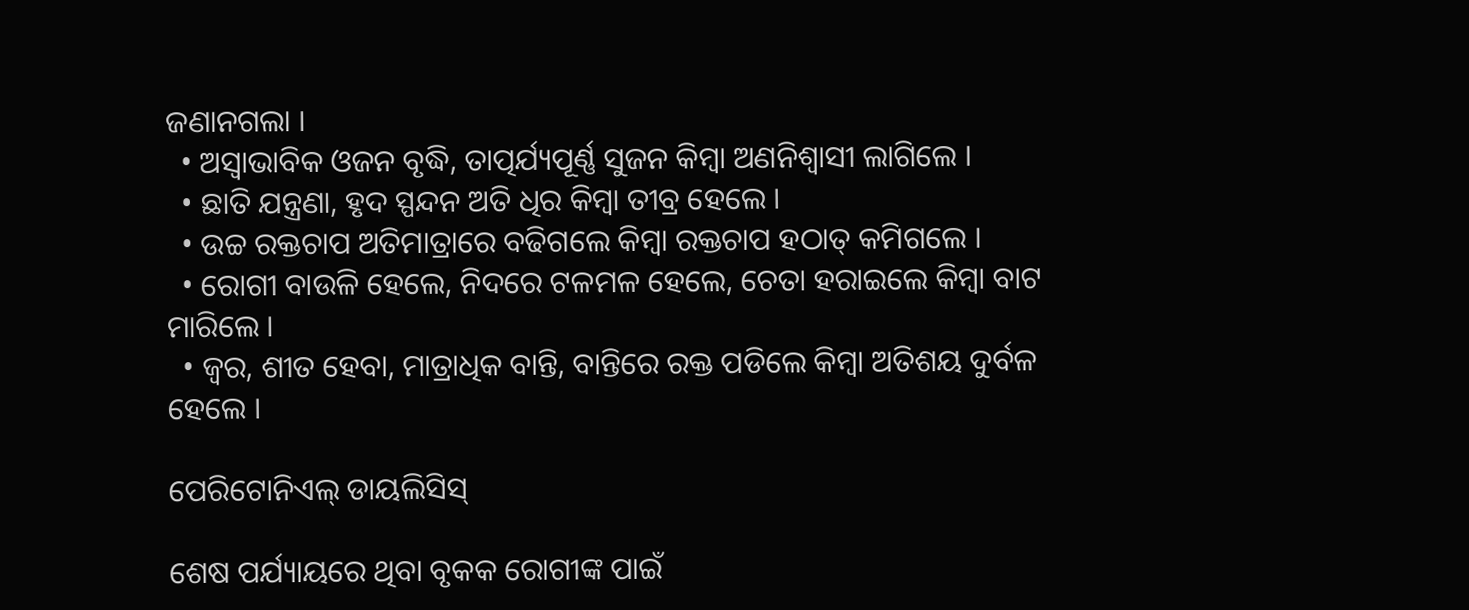ଜଣାନଗଲା ।
  • ଅସ୍ଵାଭାବିକ ଓଜନ ବୃଦ୍ଧି, ତାତ୍ପର୍ଯ୍ୟପୂର୍ଣ୍ଣ ସୁଜନ କିମ୍ବା ଅଣନିଶ୍ଵାସୀ ଲାଗିଲେ ।
  • ଛାତି ଯନ୍ତ୍ରଣା, ହୃଦ ସ୍ପନ୍ଦନ ଅତି ଧିର କିମ୍ବା ତୀବ୍ର ହେଲେ ।
  • ଉଚ୍ଚ ରକ୍ତଚାପ ଅତିମାତ୍ରାରେ ବଢିଗଲେ କିମ୍ବା ରକ୍ତଚାପ ହଠାତ୍ କମିଗଲେ ।
  • ରୋଗୀ ବାଉଳି ହେଲେ, ନିଦରେ ଟଳମଳ ହେଲେ, ଚେତା ହରାଇଲେ କିମ୍ବା ବାଟ ମାରିଲେ ।
  • ଜ୍ଵର, ଶୀତ ହେବା, ମାତ୍ରାଧିକ ବାନ୍ତି, ବାନ୍ତିରେ ରକ୍ତ ପଡିଲେ କିମ୍ବା ଅତିଶୟ ଦୁର୍ବଳ ହେଲେ ।

ପେରିଟୋନିଏଲ୍ ଡାୟଲିସିସ୍

ଶେଷ ପର୍ଯ୍ୟାୟରେ ଥିବା ବୃକକ ରୋଗୀଙ୍କ ପାଇଁ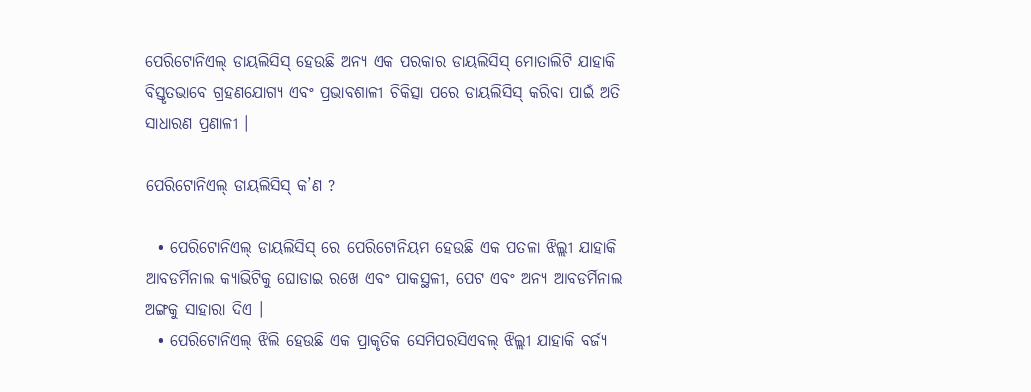ପେରିଟୋନିଏଲ୍ ଡାୟଲିସିସ୍ ହେଉଛି ଅନ୍ୟ ଏକ ପରକାର ଡାୟଲିସିସ୍ ମୋତାଲିଟି ଯାହାକି ବିସ୍ତୃତଭାବେ ଗ୍ରହଣଯୋଗ୍ୟ ଏବଂ ପ୍ରଭାବଶାଳୀ ଚିକିତ୍ସା ପରେ ଡାୟଲିସିସ୍ କରିବା ପାଇଁ ଅତି ସାଧାରଣ ପ୍ରଣାଳୀ ।

ପେରିଟୋନିଏଲ୍ ଡାୟଲିସିସ୍ କ’ଣ ?

  • ପେରିଟୋନିଏଲ୍ ଡାୟଲିସିସ୍ ରେ ପେରିଟୋନିୟମ ହେଉଛି ଏକ ପତଳା ଝିଲ୍ଲୀ ଯାହାକି ଆବଡର୍ମିନାଲ କ୍ୟାଭିଟିକୁ ଘୋଡାଇ ରଖେ ଏବଂ ପାକସ୍ଥଳୀ, ପେଟ ଏବଂ ଅନ୍ୟ ଆବଡର୍ମିନାଲ ଅଙ୍ଗକୁ ସାହାରା ଦିଏ ।
  • ପେରିଟୋନିଏଲ୍ ଝିଲି ହେଉଛି ଏକ ପ୍ରାକୃତିକ ସେମିପରସିଏବଲ୍ ଝିଲ୍ଲୀ ଯାହାକି ବର୍ଜ୍ୟ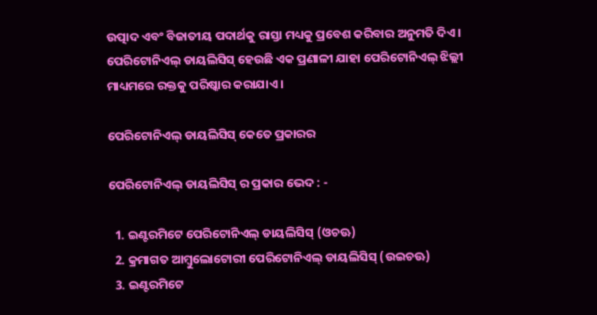ଉତ୍ପାଦ ଏବଂ ବିଜାତୀୟ ପଦାର୍ଥକୁ ରାସ୍ତା ମଧ୍ୟକୁ ପ୍ରବେଶ କରିବାର ଅନୁମତି ଦିଏ । ପେରିଟୋନିଏଲ୍ ଡାୟଲିସିସ୍ ହେଉଛି ଏକ ପ୍ରଣାଳୀ ଯାହା ପେରିଟୋନିଏଲ୍ ଝିଲ୍ଲୀ ମାଧ୍ୟମରେ ରକ୍ତକୁ ପରିଷ୍କାର କରାଯାଏ ।

ପେରିଟୋନିଏଲ୍ ଡାୟଲିସିସ୍ କେତେ ପ୍ରକାରର

ପେରିଟୋନିଏଲ୍ ଡାୟଲିସିସ୍ ର ପ୍ରକାର ଭେଦ : -

  1. ଇଣ୍ଟରମିଟେ ପେରିଟୋନିଏଲ୍ ଡାୟଲିସିସ୍ (ଓଚଊ)
  2. କ୍ରମାଗତ ଆମ୍ବୁଲୋଟୋରୀ ପେରିଟୋନିଏଲ୍ ଡାୟଲିସିସ୍ (ଉଇଚଊ)
  3. ଇଣ୍ଟରମିଟେ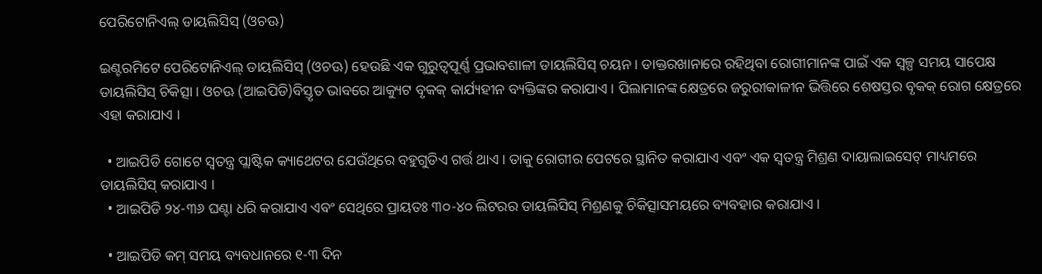ପେରିଟୋନିଏଲ୍ ଡାୟଲିସିସ୍ (ଓଚଊ)

ଇଣ୍ଟରମିଟେ ପେରିଟୋନିଏଲ୍ ଡାୟଲିସିସ୍ (ଓଚଊ) ହେଉଛି ଏକ ଗୁରୁତ୍ୱପୂର୍ଣ୍ଣ ପ୍ରଭାବଶାଳୀ ଡାୟଲିସିସ୍ ଚୟନ । ଡାକ୍ତରଖାନାରେ ରହିଥିବା ରୋଗୀମାନଙ୍କ ପାଇଁ ଏକ ସ୍ୱଳ୍ପ ସମୟ ସାପେକ୍ଷ ଡାୟଲିସିସ୍ ଚିକିତ୍ସା । ଓଚଊ (ଆଇପିଡି)ବିସ୍ତୃତ ଭାବରେ ଆକ୍ୟୁଟ ବୃକକ୍ କାର୍ଯ୍ୟହୀନ ବ୍ୟକ୍ତିଙ୍କର କରାଯାଏ । ପିଲାମାନଙ୍କ କ୍ଷେତ୍ରରେ ଜରୁରୀକାଳୀନ ଭିତ୍ତିରେ ଶେଷସ୍ତର ବୃକକ୍ ରୋଗ କ୍ଷେତ୍ରରେ ଏହା କରାଯାଏ ।

  • ଆଇପିଡି ଗୋଟେ ସ୍ଵତନ୍ତ୍ର ପ୍ଲାଷ୍ଟିକ କ୍ୟାଥେଟର ଯେଉଁଥିରେ ବହୁଗୁଡିଏ ଗର୍ତ୍ତ ଥାଏ । ତାକୁ ରୋଗୀର ପେଟରେ ସ୍ଥାନିତ କରାଯାଏ ଏବଂ ଏକ ସ୍ଵତନ୍ତ୍ର ମିଶ୍ରଣ ଦାୟାଲାଇସେଟ୍ ମାଧ୍ୟମରେ ଡାୟଲିସିସ୍ କରାଯାଏ ।
  • ଆଇପିଡି ୨୪-୩୬ ଘଣ୍ଟା ଧରି କରାଯାଏ ଏବଂ ସେଥିରେ ପ୍ରାୟତଃ ୩୦-୪୦ ଲିଟରର ଡାୟଲିସିସ୍ ମିଶ୍ରଣକୁ ଚିକିତ୍ସାସମୟରେ ବ୍ୟବହାର କରାଯାଏ ।

  • ଆଇପିଡି କମ୍ ସମୟ ବ୍ୟବଧାନରେ ୧-୩ ଦିନ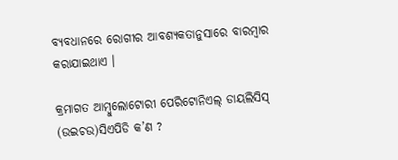ବ୍ୟବଧାନରେ ରୋଗୀର ଆବଶ୍ୟକତାନୁସାରେ ବାରମ୍ବାର କରାଯାଇଥାଏ ।

କ୍ରମାଗତ ଆମ୍ବୁଲୋଟୋରୀ ପେରିଟୋନିଏଲ୍ ଡାୟଲିସିସ୍ (ଉଇଚଉ)ସିଏପିଡି କ’ଣ ?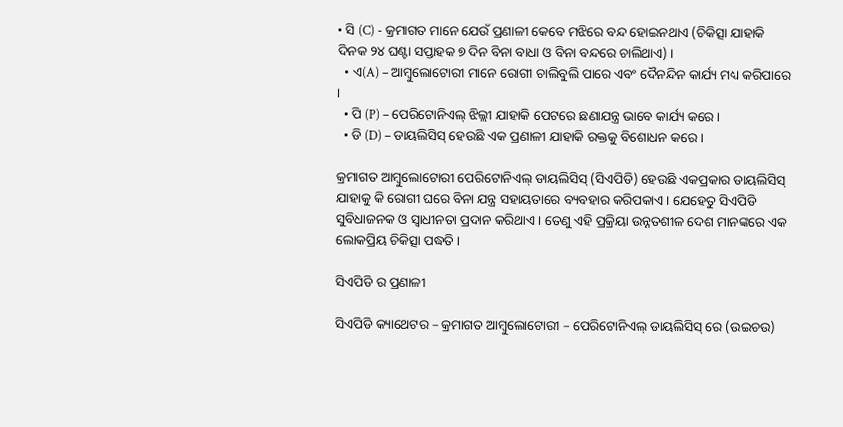• ସି (C) - କ୍ରମାଗତ ମାନେ ଯେଉଁ ପ୍ରଣାଳୀ କେବେ ମଝିରେ ବନ୍ଦ ହୋଇନଥାଏ (ଚିକିତ୍ସା ଯାହାକି ଦିନକ ୨୪ ଘଣ୍ଟା ସପ୍ତାହକ ୭ ଦିନ ବିନା ବାଧା ଓ ବିନା ବନ୍ଦରେ ଚାଲିଥାଏ) ।
  • ଏ(A) – ଆମ୍ବୁଲୋଟୋରୀ ମାନେ ରୋଗୀ ଚାଲିବୁଲି ପାରେ ଏବଂ ଦୈନନ୍ଦିନ କାର୍ଯ୍ୟ ମଧ୍ୟ କରିପାରେ ।
  • ପି (P) – ପେରିଟୋନିଏଲ୍ ଝିଲ୍ଲୀ ଯାହାକି ପେଟରେ ଛଣାଯନ୍ତ୍ର ଭାବେ କାର୍ଯ୍ୟ କରେ ।
  • ଡି (D) – ଡାୟଲିସିସ୍ ହେଉଛି ଏକ ପ୍ରଣାଳୀ ଯାହାକି ରକ୍ତକୁ ବିଶୋଧନ କରେ ।

କ୍ରମାଗତ ଆମ୍ବୁଲୋଟୋରୀ ପେରିଟୋନିଏଲ୍ ଡାୟଲିସିସ୍ (ସିଏପିଡି) ହେଉଛି ଏକପ୍ରକାର ଡାୟଲିସିସ୍ ଯାହାକୁ କି ରୋଗୀ ଘରେ ବିନା ଯନ୍ତ୍ର ସହାୟତାରେ ବ୍ୟବହାର କରିପକାଏ । ଯେହେତୁ ସିଏପିଡି ସୁବିଧାଜନକ ଓ ସ୍ଵାଧୀନତା ପ୍ରଦାନ କରିଥାଏ । ତେଣୁ ଏହି ପ୍ରକ୍ରିୟା ଉନ୍ନତଶୀଳ ଦେଶ ମାନଙ୍କରେ ଏକ ଲୋକପ୍ରିୟ ଚିକିତ୍ସା ପଦ୍ଧତି ।

ସିଏପିଡି ର ପ୍ରଣାଳୀ

ସିଏପିଡି କ୍ୟାଥେଟର – କ୍ରମାଗତ ଆମ୍ବୁଲୋଟୋରୀ – ପେରିଟୋନିଏଲ୍ ଡାୟଲିସିସ୍ ରେ (ଉଇଚଉ)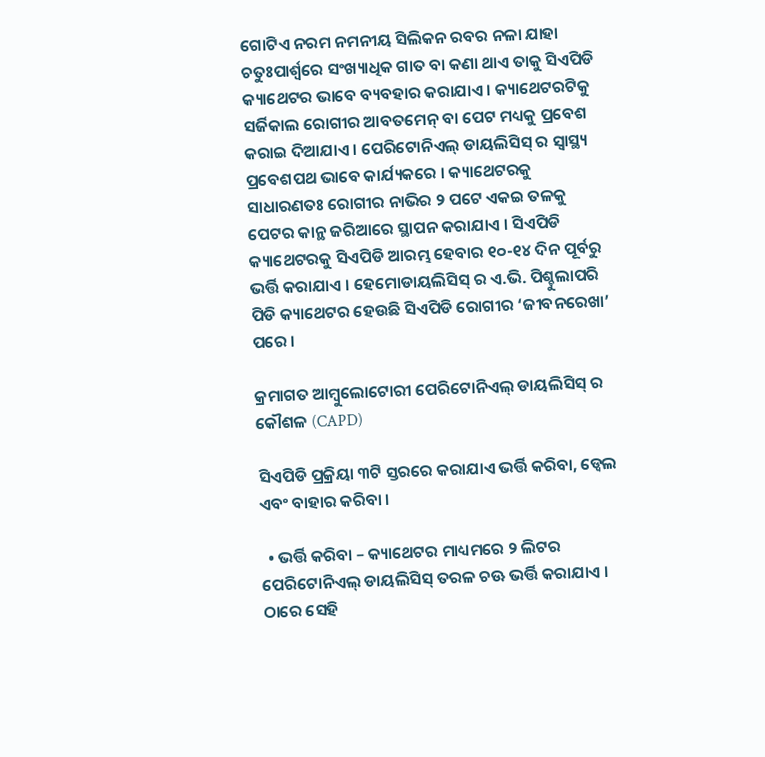ଗୋଟିଏ ନରମ ନମନୀୟ ସିଲିକନ ରବର ନଳା ଯାହା ଚତୁଃପାର୍ଶ୍ଵରେ ସଂଖ୍ୟାଧିକ ଗାତ ବା କଣା ଥାଏ ତାକୁ ସିଏପିଡି କ୍ୟାଥେଟର ଭାବେ ବ୍ୟବହାର କରାଯାଏ । କ୍ୟାଥେଟରଟିକୁ ସର୍ଜିକାଲ ରୋଗୀର ଆବତମେନ୍ ବା ପେଟ ମଧ୍ୟକୁ ପ୍ରବେଶ କରାଇ ଦିଆଯାଏ । ପେରିଟୋନିଏଲ୍ ଡାୟଲିସିସ୍ ର ସ୍ୱାସ୍ଥ୍ୟ ପ୍ରବେଶପଥ ଭାବେ କାର୍ଯ୍ୟକରେ । କ୍ୟାଥେଟରକୁ ସାଧାରଣତଃ ରୋଗୀର ନାଭିର ୨ ପଟେ ଏକଇ ତଳକୁ ପେଟର କାନ୍ଥ ଜରିଆରେ ସ୍ଥାପନ କରାଯାଏ । ସିଏପିଡି କ୍ୟାଥେଟରକୁ ସିଏପିଡି ଆରମ୍ଭ ହେବାର ୧୦-୧୪ ଦିନ ପୂର୍ବରୁ ଭର୍ତ୍ତି କରାଯାଏ । ହେମୋଡାୟଲିସିସ୍ ର ଏ.ଭି. ପିଶ୍ଚୁଲାପରି ପିଡି କ୍ୟାଥେଟର ହେଉଛି ସିଏପିଡି ରୋଗୀର ‘ଜୀବନରେଖା’ ପରେ ।

କ୍ରମାଗତ ଆମ୍ବୁଲୋଟୋରୀ ପେରିଟୋନିଏଲ୍ ଡାୟଲିସିସ୍ ର କୌଶଳ (CAPD)

ସିଏପିଡି ପ୍ରକ୍ରିୟା ୩ଟି ସ୍ତରରେ କରାଯାଏ ଭର୍ତ୍ତି କରିବା, ଡ୍ଵେଲ ଏବଂ ବାହାର କରିବା ।

  • ଭର୍ତ୍ତି କରିବା – କ୍ୟାଥେଟର ମାଧ୍ୟମରେ ୨ ଲିଟର ପେରିଟୋନିଏଲ୍ ଡାୟଲିସିସ୍ ତରଳ ଚଊ ଭର୍ତ୍ତି କରାଯାଏ । ଠାରେ ସେହି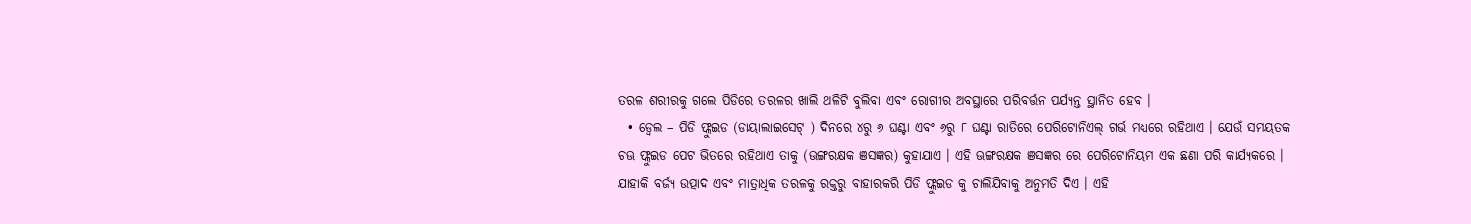ତରଳ ଶରୀରକୁ ଗଲେ ପିଡିରେ ତରଳର ଖାଲି ଥଳିଟି ବୁଲିବା ଏବଂ ରୋଗୀର ଅବସ୍ଥାରେ ପରିବର୍ତ୍ତନ ପର୍ଯ୍ୟନ୍ତ ସ୍ଥାନିତ ହେବ ।
  • ଡ୍ଵେଲ – ପିଡି ଫ୍ଲୁଇଡ (ଡାୟାଲାଇସେଟ୍ ) ଦିନରେ ୪ରୁ ୬ ଘଣ୍ଟା ଏବଂ ୬ରୁ ୮ ଘଣ୍ଟା ରାତିରେ ପେରିଟୋନିଏଲ୍ ଗର୍ଭ ମଧ୍ୟରେ ରହିଥାଏ । ଯେଉଁ ସମୟତକ ଚଊ ଫ୍ଲୁଇଡ ପେଟ ଭିତରେ ରହିଥାଏ ତାକୁ (ଊଙ୍ଗରକ୍ଷକ ଞସଜ୍ଞର) କୁହାଯାଏ । ଏହି ଊଙ୍ଗରକ୍ଷକ ଞସଜ୍ଞର ରେ ପେରିଟୋନିୟମ ଏକ ଛଣା ପରି କାର୍ଯ୍ୟକରେ । ଯାହାକି ବର୍ଜ୍ୟ ଉତ୍ପାଦ ଏବଂ ମାତ୍ରାଧିକ ତରଳକୁ ରକ୍ତରୁ ବାହାରକରି ପିଡି ଫ୍ଲୁଇଡ କୁ ଚାଲିଯିବାକୁ ଅନୁମତି ଦିଏ । ଏହି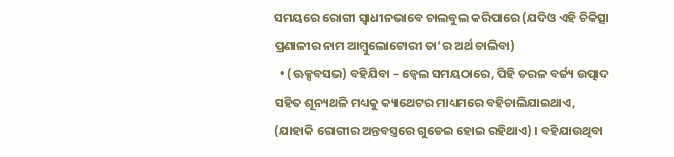ସମୟରେ ରୋଗୀ ସ୍ଵାଧୀନଭାବେ ଚାଲବୁଲ କରିପାରେ (ଯଦିଓ ଏହି ଚିକିତ୍ସା ପ୍ରଣାଳୀର ନାମ ଆମ୍ବୁଲୋଟୋରୀ ତା’ର ଅର୍ଥ ଚାଲିବା)
  • (ଊକ୍ସବସଭ) ବହିଯିବା – ଡ୍ଵେଲ ସମୟଠାରେ, ପିହି ତରଳ ବର୍ଜ୍ୟ ଉତ୍ପାଦ ସହିତ ଶୂନ୍ୟଥଳି ମଧ୍ୟକୁ କ୍ୟାଥେଟର ମାଧ୍ୟମରେ ବହିଚାଲିଯାଇଥାଏ, (ଯାହାକି ରୋଗୀର ଅନ୍ତବସ୍ତ୍ରରେ ଗୁଡେଇ ହୋଇ ରହିଥାଏ) । ବହିଯାଉଥିବା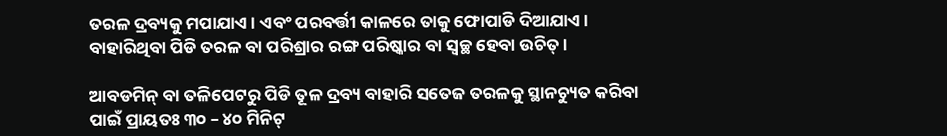ତରଳ ଦ୍ରବ୍ୟକୁ ମପାଯାଏ । ଏବଂ ପରବର୍ତ୍ତୀ କାଳରେ ତାକୁ ଫୋପାଡି ଦିଆଯାଏ । ବାହାରିଥିବା ପିଡି ତରଳ ବା ପରିଶ୍ରାର ରଙ୍ଗ ପରିଷ୍କାର ବା ସ୍ଵଚ୍ଛ ହେବା ଉଚିତ୍ ।

ଆବଡମିନ୍ ବା ତଳିପେଟରୁ ପିଡି ତୂଳ ଦ୍ରବ୍ୟ ବାହାରି ସତେଜ ତରଳକୁ ସ୍ଥାନଚ୍ୟୁତ କରିବା ପାଇଁ ପ୍ରାୟତଃ ୩୦ – ୪୦ ମିନିଟ୍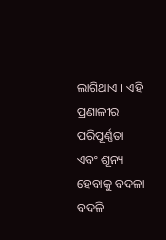ଲାଗିଥାଏ । ଏହି ପ୍ରଣାଳୀର ପରିପୂର୍ଣ୍ଣତା ଏବଂ ଶୂନ୍ୟ ହେବାକୁ ବଦଳା ବଦଳି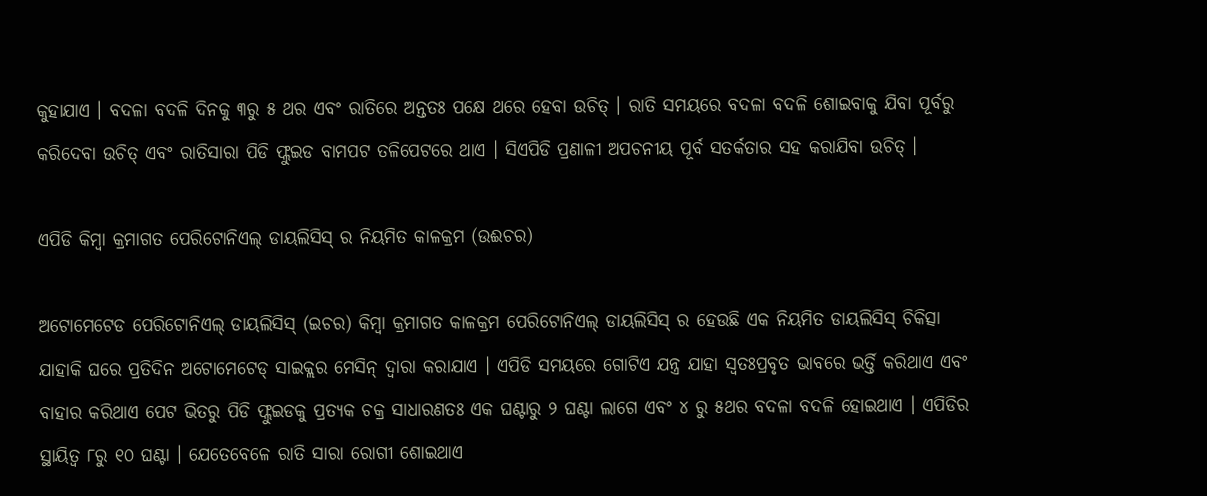କୁହାଯାଏ । ବଦଳା ବଦଳି ଦିନକୁ ୩ରୁ ୫ ଥର ଏବଂ ରାତିରେ ଅନ୍ତତଃ ପକ୍ଷେ ଥରେ ହେବା ଉଚିତ୍ । ରାତି ସମୟରେ ବଦଳା ବଦଳି ଶୋଇବାକୁ ଯିବା ପୂର୍ବରୁ କରିଦେବା ଉଚିତ୍ ଏବଂ ରାତିସାରା ପିଡି ଫ୍ଲୁଇଡ ବାମପଟ ତଳିପେଟରେ ଥାଏ । ସିଏପିଡି ପ୍ରଣାଳୀ ଅପଚନୀୟ ପୂର୍ବ ସତର୍କତାର ସହ କରାଯିବା ଉଚିତ୍ ।

ଏପିଡି କିମ୍ବା କ୍ରମାଗତ ପେରିଟୋନିଏଲ୍ ଡାୟଲିସିସ୍ ର ନିୟମିତ କାଳକ୍ରମ (ଉଈଚର)

ଅଟୋମେଟେଡ ପେରିଟୋନିଏଲ୍ ଡାୟଲିସିସ୍ (ଇଚର) କିମ୍ବା କ୍ରମାଗତ କାଳକ୍ରମ ପେରିଟୋନିଏଲ୍ ଡାୟଲିସିସ୍ ର ହେଉଛି ଏକ ନିୟମିତ ଡାୟଲିସିସ୍ ଚିକିତ୍ସା ଯାହାକି ଘରେ ପ୍ରତିଦିନ ଅଟୋମେଟେଡ୍ ସାଇକ୍ଲର ମେସିନ୍ ଦ୍ଵାରା କରାଯାଏ । ଏପିଡି ସମୟରେ ଗୋଟିଏ ଯନ୍ତ୍ର ଯାହା ସ୍ଵତଃପ୍ରବୃତ ଭାବରେ ଭର୍ତ୍ତି କରିଥାଏ ଏବଂ ବାହାର କରିଥାଏ ପେଟ ଭିତରୁ ପିଡି ଫ୍ଲୁଇଡକୁ ପ୍ରତ୍ୟକ ଚକ୍ର ସାଧାରଣତଃ ଏକ ଘଣ୍ଟାରୁ ୨ ଘଣ୍ଟା ଲାଗେ ଏବଂ ୪ ରୁ ୫ଥର ବଦଳା ବଦଳି ହୋଇଥାଏ । ଏପିଡିର ସ୍ଥାୟିତ୍ଵ ୮ରୁ ୧୦ ଘଣ୍ଟା । ଯେତେବେଳେ ରାତି ସାରା ରୋଗୀ ଶୋଇଥାଏ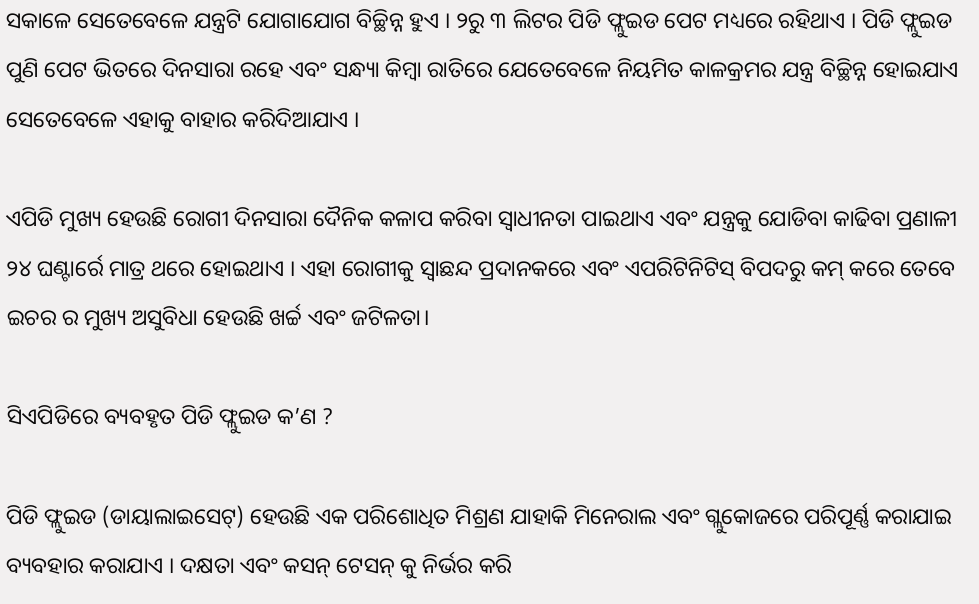ସକାଳେ ସେତେବେଳେ ଯନ୍ତ୍ରଟି ଯୋଗାଯୋଗ ବିଚ୍ଛିନ୍ନ ହୁଏ । ୨ରୁ ୩ ଲିଟର ପିଡି ଫ୍ଲୁଇଡ ପେଟ ମଧ୍ୟରେ ରହିଥାଏ । ପିଡି ଫ୍ଲୁଇଡ ପୁଣି ପେଟ ଭିତରେ ଦିନସାରା ରହେ ଏବଂ ସନ୍ଧ୍ୟା କିମ୍ବା ରାତିରେ ଯେତେବେଳେ ନିୟମିତ କାଳକ୍ରମର ଯନ୍ତ୍ର ବିଚ୍ଛିନ୍ନ ହୋଇଯାଏ ସେତେବେଳେ ଏହାକୁ ବାହାର କରିଦିଆଯାଏ ।

ଏପିଡି ମୁଖ୍ୟ ହେଉଛି ରୋଗୀ ଦିନସାରା ଦୈନିକ କଳାପ କରିବା ସ୍ଵାଧୀନତା ପାଇଥାଏ ଏବଂ ଯନ୍ତ୍ରକୁ ଯୋଡିବା କାଢିବା ପ୍ରଣାଳୀ ୨୪ ଘଣ୍ଟାର୍ରେ ମାତ୍ର ଥରେ ହୋଇଥାଏ । ଏହା ରୋଗୀକୁ ସ୍ଵାଛନ୍ଦ ପ୍ରଦାନକରେ ଏବଂ ଏପରିଟିନିଟିସ୍ ବିପଦରୁ କମ୍ କରେ ତେବେ ଇଚର ର ମୁଖ୍ୟ ଅସୁବିଧା ହେଉଛି ଖର୍ଚ୍ଚ ଏବଂ ଜଟିଳତା।

ସିଏପିଡିରେ ବ୍ୟବହୃତ ପିଡି ଫ୍ଲୁଇଡ କ’ଣ ?

ପିଡି ଫ୍ଲୁଇଡ (ଡାୟାଲାଇସେଟ୍) ହେଉଛି ଏକ ପରିଶୋଧିତ ମିଶ୍ରଣ ଯାହାକି ମିନେରାଲ ଏବଂ ଗ୍ଲୁକୋଜରେ ପରିପୂର୍ଣ୍ଣ କରାଯାଇ ବ୍ୟବହାର କରାଯାଏ । ଦକ୍ଷତା ଏବଂ କସନ୍ ଟେସନ୍ କୁ ନିର୍ଭର କରି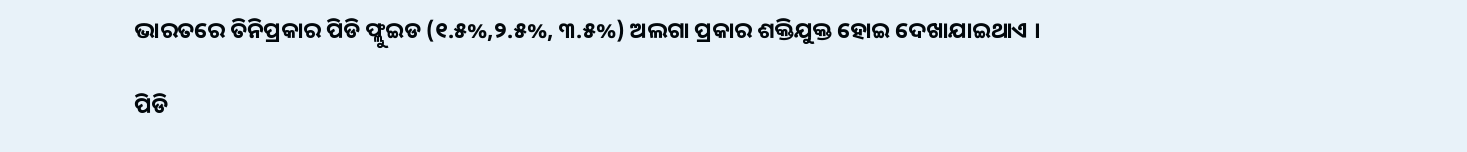ଭାରତରେ ତିନିପ୍ରକାର ପିଡି ଫ୍ଲୁଇଡ (୧.୫%,୨.୫%, ୩.୫%) ଅଲଗା ପ୍ରକାର ଶକ୍ତିଯୁକ୍ତ ହୋଇ ଦେଖାଯାଇଥାଏ ।

ପିଡି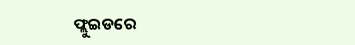ଫ୍ଲୁଇଡରେ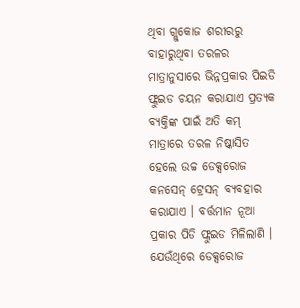ଥିବା ଗ୍ଲୁକୋଜ ଶରୀରରୁ ବାହାରୁଥିବା ତରଳର ମାତ୍ରାନୁସାରେ ଭିନ୍ନପ୍ରକାର ପିଇଡି ଫ୍ଲୁଇଡ ଚୟନ କରାଯାଏ ପ୍ରତ୍ୟକ ବ୍ୟକ୍ତିଙ୍କ ପାଇଁ ଅତି କମ୍ ମାତ୍ରାରେ ତରଳ ନିଷ୍କାସିତ ହେଲେ ଉଚ୍ଚ ଡେକ୍ସରୋଜ କନସେନ୍ ଟ୍ରେସନ୍ ବ୍ୟବହାର କରାଯାଏ । ବର୍ତ୍ତମାନ ନୂଆ ପ୍ରକାର ପିଡି ଫ୍ଲୁଇଡ ମିଳିଲାଣି । ଯେଉଁଥିରେ ଡେକ୍ସରୋଜ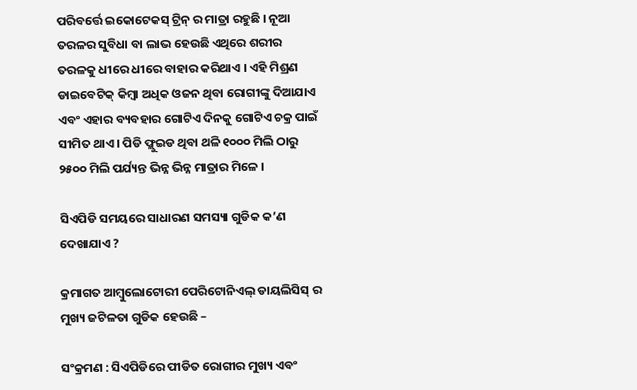ପରିବର୍ତ୍ତେ ଇକୋଟେକସ୍ ଟ୍ରିନ୍ ର ମାତ୍ରା ରହୁଛି । ନୂଆ ତରଳର ସୁବିଧା ବା ଲାଭ ହେଉଛି ଏଥିରେ ଶରୀର ତରଳକୁ ଧୀରେ ଧୀରେ ବାହାର କରିଥାଏ । ଏହି ମିଶ୍ରଣ ଡାଇବେଟିକ୍ କିମ୍ବା ଅଧିକ ଓଜନ ଥିବା ରୋଗୀଙ୍କୁ ଦିଆଯାଏ ଏବଂ ଏହାର ବ୍ୟବହାର ଗୋଟିଏ ଦିନକୁ ଗୋଟିଏ ଚକ୍ର ପାଇଁ ସୀମିତ ଥାଏ । ପିଡି ଫ୍ଲୁଇଡ ଥିବା ଥଳି ୧୦୦୦ ମିଲି ଠାରୁ ୨୫୦୦ ମିଲି ପର୍ଯ୍ୟନ୍ତ ଭିନ୍ନ ଭିନ୍ନ ମାତ୍ରାର ମିଳେ ।

ସିଏପିଡି ସମୟରେ ସାଧାରଣ ସମସ୍ୟା ଗୁଡିକ କ’ଣ ଦେଖାଯାଏ ?

କ୍ରମାଗତ ଆମ୍ବୁଲୋଟୋରୀ ପେରିଟୋନିଏଲ୍ ଡାୟଲିସିସ୍ ର ମୁଖ୍ୟ ଜଟିଳତା ଗୁଡିକ ହେଉଛି –

ସଂକ୍ରମଣ : ସିଏପିଡିରେ ପୀଡିତ ରୋଗୀର ମୁଖ୍ୟ ଏବଂ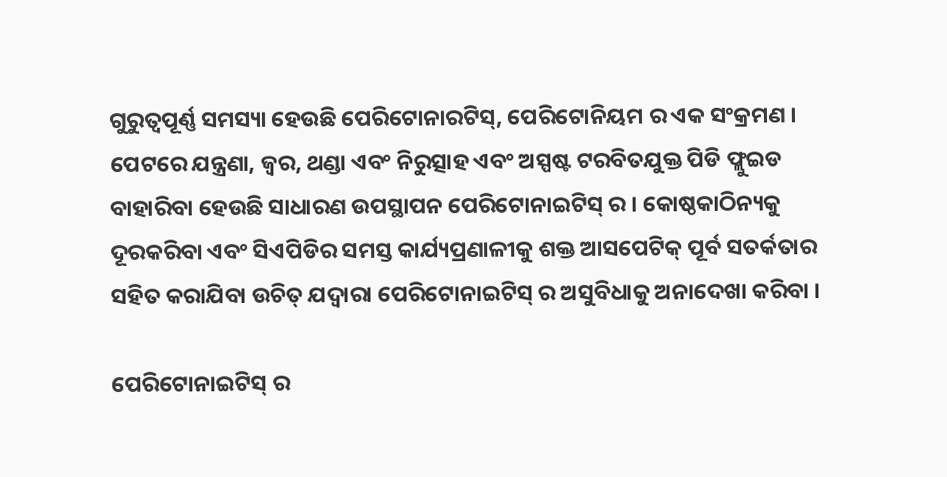ଗୁରୁତ୍ଵପୂର୍ଣ୍ଣ ସମସ୍ୟା ହେଉଛି ପେରିଟୋନାରଟିସ୍, ପେରିଟୋନିୟମ ର ଏକ ସଂକ୍ରମଣ । ପେଟରେ ଯନ୍ତ୍ରଣା, ଜ୍ଵର, ଥଣ୍ଡା ଏବଂ ନିରୁତ୍ସାହ ଏବଂ ଅସ୍ପଷ୍ଟ ଟରବିତଯୁକ୍ତ ପିଡି ଫ୍ଲୁଇଡ ବାହାରିବା ହେଉଛି ସାଧାରଣ ଉପସ୍ଥାପନ ପେରିଟୋନାଇଟିସ୍ ର । କୋଷ୍ଠକାଠିନ୍ୟକୁ ଦୂରକରିବା ଏବଂ ସିଏପିଡିର ସମସ୍ତ କାର୍ଯ୍ୟପ୍ରଣାଳୀକୁ ଶକ୍ତ ଆସପେଟିକ୍ ପୂର୍ବ ସତର୍କତାର ସହିତ କରାଯିବା ଉଚିତ୍ ଯଦ୍ୱାରା ପେରିଟୋନାଇଟିସ୍ ର ଅସୁବିଧାକୁ ଅନାଦେଖା କରିବା ।

ପେରିଟୋନାଇଟିସ୍ ର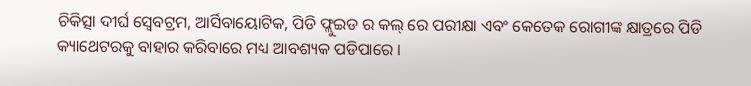ଚିକିତ୍ସା ଦୀର୍ଘ ସ୍ଵେବଟ୍ରମ, ଆର୍ସିବାୟୋଟିକ, ପିଡି ଫ୍ଲୁଇଡ ର କଲ୍ ରେ ପରୀକ୍ଷା ଏବଂ କେତେକ ରୋଗୀଙ୍କ କ୍ଷାତ୍ରରେ ପିଡି କ୍ୟାଥେଟରକୁ ବାହାର କରିବାରେ ମଧ୍ୟ ଆବଶ୍ୟକ ପଡିପାରେ ।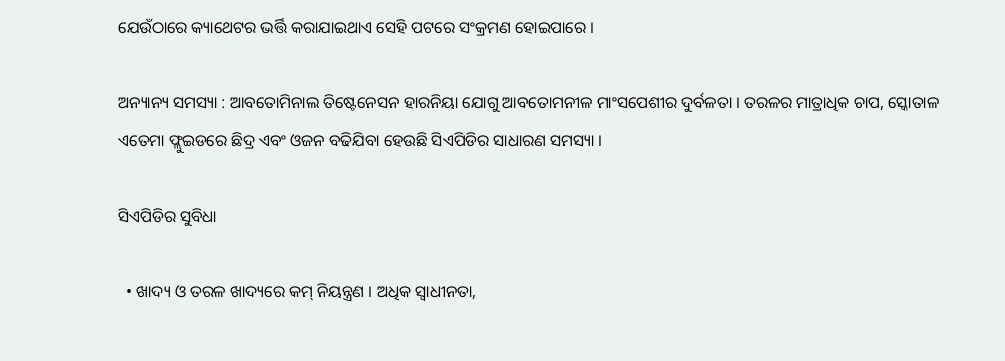ଯେଉଁଠାରେ କ୍ୟାଥେଟର ଭର୍ତ୍ତି କରାଯାଇଥାଏ ସେହି ପଟରେ ସଂକ୍ରମଣ ହୋଇପାରେ ।

ଅନ୍ୟାନ୍ୟ ସମସ୍ୟା : ଆବତୋମିନାଲ ତିଷ୍ଟେନେସନ ହାରନିୟା ଯୋଗୁ ଆବତୋମନୀଳ ମାଂସପେଶୀର ଦୁର୍ବଳତା । ତରଳର ମାତ୍ରାଧିକ ଚାପ, ସ୍କୋତାଳ ଏତେମା ଫ୍ଲୁଇଡରେ ଛିଦ୍ର ଏବଂ ଓଜନ ବଢିଯିବା ହେଉଛି ସିଏପିଡିର ସାଧାରଣ ସମସ୍ୟା ।

ସିଏପିଡିର ସୁବିଧା

  • ଖାଦ୍ୟ ଓ ତରଳ ଖାଦ୍ୟରେ କମ୍ ନିୟନ୍ତ୍ରଣ । ଅଧିକ ସ୍ଵାଧୀନତା,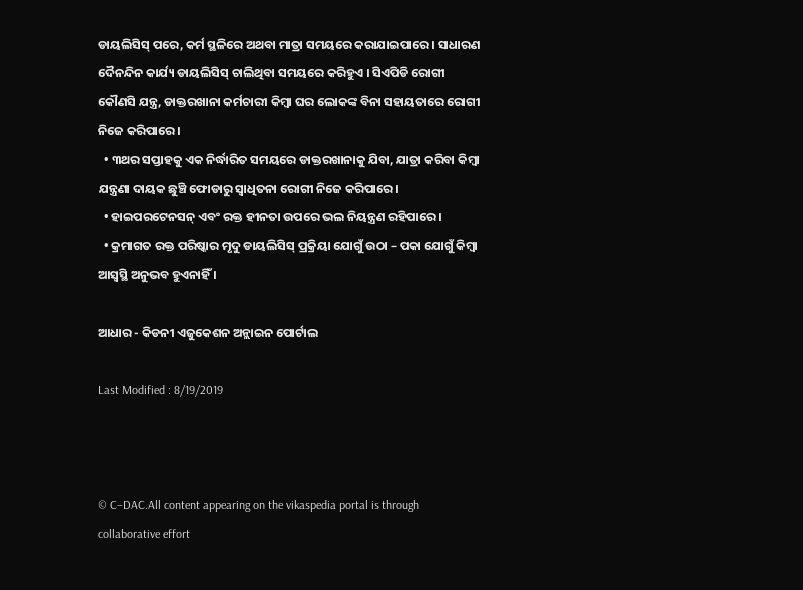ଡାୟଲିସିସ୍ ପରେ, କର୍ମ ସ୍ଥଳିରେ ଅଥବା ମାତ୍ରା ସମୟରେ କରାଯାଇପାରେ । ସାଧାରଣ ଦୈନନ୍ଦିନ କାର୍ଯ୍ୟ ଡାୟଲିସିସ୍ ଚାଲିଥିବା ସମୟରେ କରିହୁଏ । ସିଏପିଡି ରୋଗୀ କୌଣସି ଯନ୍ତ୍ର, ଡାକ୍ତରଖାନା କର୍ମଚାରୀ କିମ୍ବା ଘର ଲୋକଙ୍କ ବିନା ସହାୟତାରେ ରୋଗୀ ନିଜେ କରିପାରେ ।
  • ୩ଥର ସପ୍ତାହକୁ ଏକ ନିର୍ଦ୍ଧାରିତ ସମୟରେ ଡାକ୍ତରଖାନାକୁ ଯିବା, ଯାତ୍ରା କରିବା କିମ୍ବା ଯନ୍ତ୍ରଣା ଦାୟକ ଛୁଞ୍ଚି ଫୋଡାରୁ ସ୍ଵାଧିତନା ରୋଗୀ ନିଜେ କରିପାରେ।
  • ହାଇପରଟେନସନ୍ ଏବଂ ରକ୍ତ ହୀନତା ଉପରେ ଭଲ ନିୟନ୍ତ୍ରଣ ରହିପାରେ ।
  • କ୍ରମାଗତ ରକ୍ତ ପରିଷ୍କାର ମୃଦୁ ଡାୟଲିସିସ୍ ପ୍ରକ୍ରିୟା ଯୋଗୁଁ ଉଠା – ପକା ଯୋଗୁଁ କିମ୍ବା ଆସ୍ଵସ୍ଥି ଅନୁଭବ ହୁଏନାହିଁ ।

ଆଧାର - କିଡନୀ ଏଜୁକେଶନ ଅନ୍ଲାଇନ ପୋର୍ଟାଲ

Last Modified : 8/19/2019



© C–DAC.All content appearing on the vikaspedia portal is through collaborative effort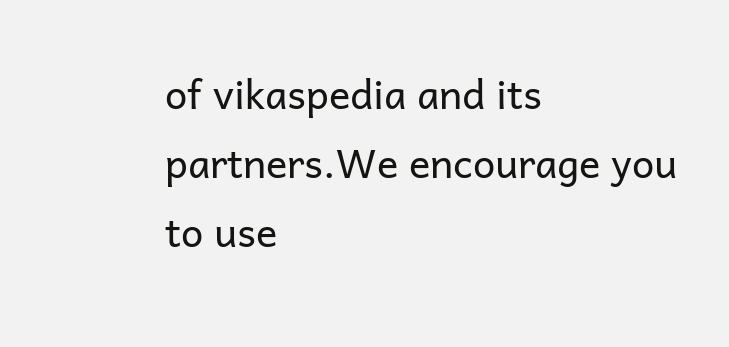of vikaspedia and its partners.We encourage you to use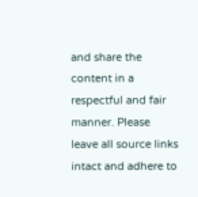and share the content in a respectful and fair manner. Please leave all source links intact and adhere to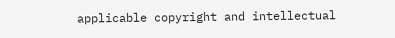applicable copyright and intellectual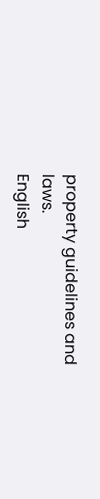property guidelines and laws.
English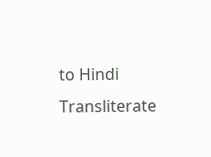to Hindi Transliterate